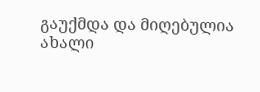გაუქმდა და მიღებულია ახალი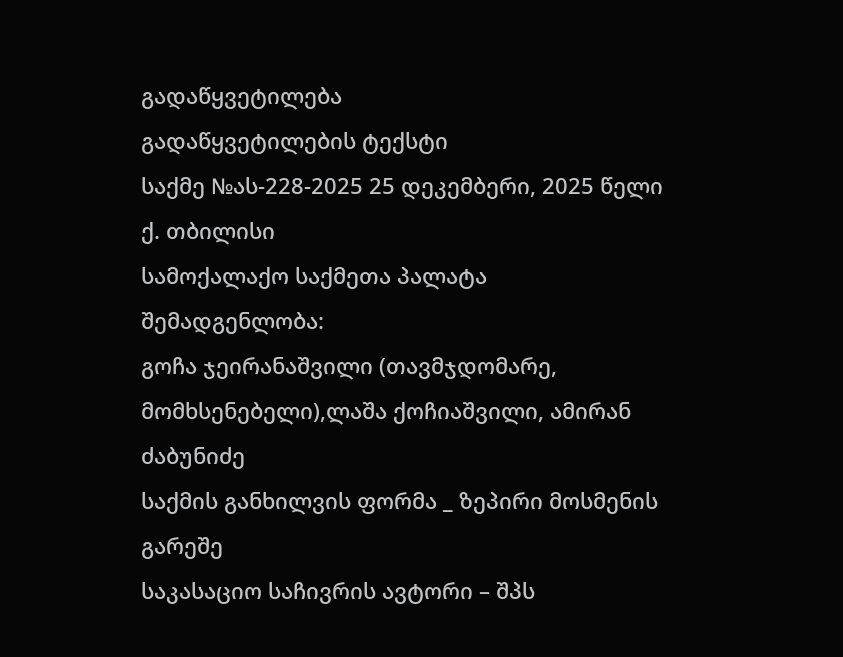გადაწყვეტილება
გადაწყვეტილების ტექსტი
საქმე №ას-228-2025 25 დეკემბერი, 2025 წელი
ქ. თბილისი
სამოქალაქო საქმეთა პალატა
შემადგენლობა:
გოჩა ჯეირანაშვილი (თავმჯდომარე, მომხსენებელი),ლაშა ქოჩიაშვილი, ამირან ძაბუნიძე
საქმის განხილვის ფორმა _ ზეპირი მოსმენის გარეშე
საკასაციო საჩივრის ავტორი – შპს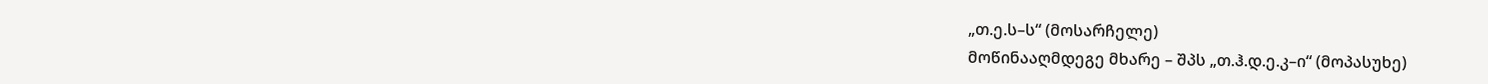„თ.ე.ს–ს“ (მოსარჩელე)
მოწინააღმდეგე მხარე – შპს „თ.ჰ.დ.ე.კ–ი“ (მოპასუხე)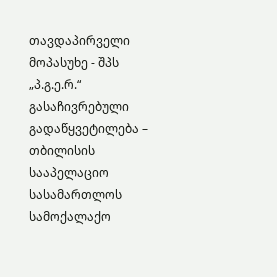თავდაპირველი მოპასუხე - შპს „პ.გ.ე.რ.“
გასაჩივრებული გადაწყვეტილება – თბილისის სააპელაციო სასამართლოს სამოქალაქო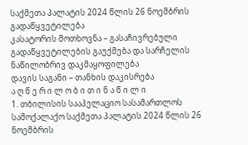საქმეთა პალატის 2024 წლის 26 ნოემბრის გადაწყვეტილება
კასატორის მოთხოვნა – გასაჩივრებული გადაწყვეტილების გაუქმება და სარჩელის ნაწილობრივ დაკმაყოფილება
დავის საგანი – თანხის დაკისრება
ა ღ წ ე რ ი ლ ო ბ ი თ ი ნ ა წ ი ლ ი
1. თბილისის სააპელაციო სასამართლოს სამოქალაქო საქმეთა პალატის 2024 წლის 26 ნოემბრის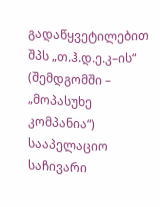გადაწყვეტილებით შპს „თ.ჰ.დ.ე.კ–ის“ (შემდგომში – „მოპასუხე კომპანია“) სააპელაციო საჩივარი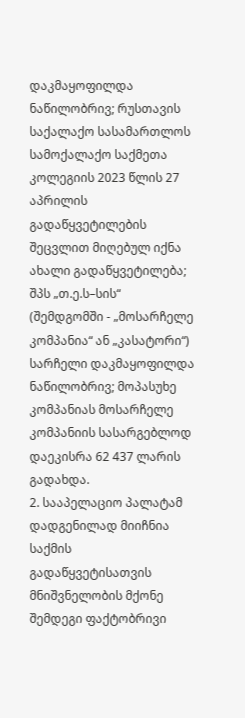დაკმაყოფილდა ნაწილობრივ; რუსთავის საქალაქო სასამართლოს სამოქალაქო საქმეთა კოლეგიის 2023 წლის 27 აპრილის გადაწყვეტილების შეცვლით მიღებულ იქნა ახალი გადაწყვეტილება; შპს „თ.ე.ს–სის“ (შემდგომში - „მოსარჩელე კომპანია“ ან „კასატორი“) სარჩელი დაკმაყოფილდა ნაწილობრივ; მოპასუხე კომპანიას მოსარჩელე კომპანიის სასარგებლოდ დაეკისრა 62 437 ლარის გადახდა.
2. სააპელაციო პალატამ დადგენილად მიიჩნია საქმის გადაწყვეტისათვის მნიშვნელობის მქონე შემდეგი ფაქტობრივი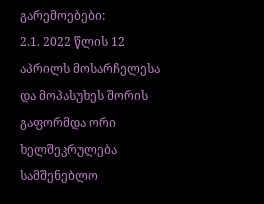გარემოებები:
2.1. 2022 წლის 12 აპრილს მოსარჩელესა და მოპასუხეს შორის გაფორმდა ორი ხელშეკრულება სამშენებლო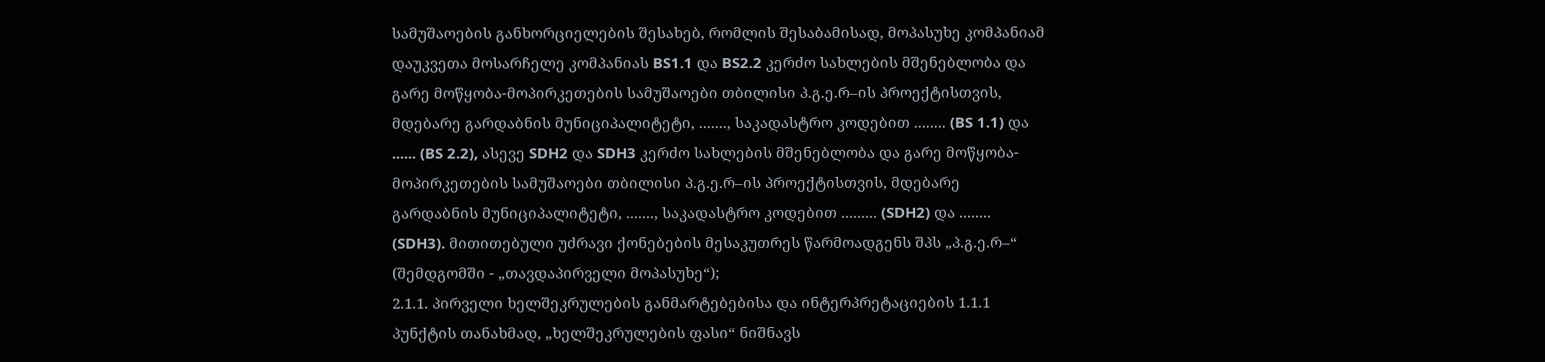სამუშაოების განხორციელების შესახებ, რომლის შესაბამისად, მოპასუხე კომპანიამ დაუკვეთა მოსარჩელე კომპანიას BS1.1 და BS2.2 კერძო სახლების მშენებლობა და გარე მოწყობა-მოპირკეთების სამუშაოები თბილისი პ.გ.ე.რ–ის პროექტისთვის, მდებარე გარდაბნის მუნიციპალიტეტი, ......., საკადასტრო კოდებით ........ (BS 1.1) და ...... (BS 2.2), ასევე SDH2 და SDH3 კერძო სახლების მშენებლობა და გარე მოწყობა-მოპირკეთების სამუშაოები თბილისი პ.გ.ე.რ–ის პროექტისთვის, მდებარე გარდაბნის მუნიციპალიტეტი, ......., საკადასტრო კოდებით ......... (SDH2) და ........ (SDH3). მითითებული უძრავი ქონებების მესაკუთრეს წარმოადგენს შპს „პ.გ.ე.რ–“ (შემდგომში - „თავდაპირველი მოპასუხე“);
2.1.1. პირველი ხელშეკრულების განმარტებებისა და ინტერპრეტაციების 1.1.1 პუნქტის თანახმად, „ხელშეკრულების ფასი“ ნიშნავს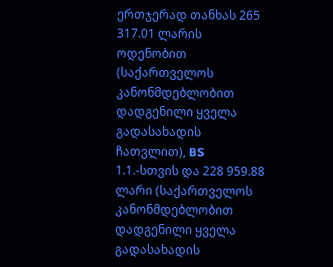ერთჯერად თანხას 265 317.01 ლარის ოდენობით (საქართველოს კანონმდებლობით დადგენილი ყველა გადასახადის ჩათვლით), BS 1.1.-სთვის და 228 959.88 ლარი (საქართველოს კანონმდებლობით დადგენილი ყველა გადასახადის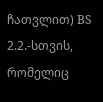ჩათვლით) BS 2.2.-სთვის, რომელიც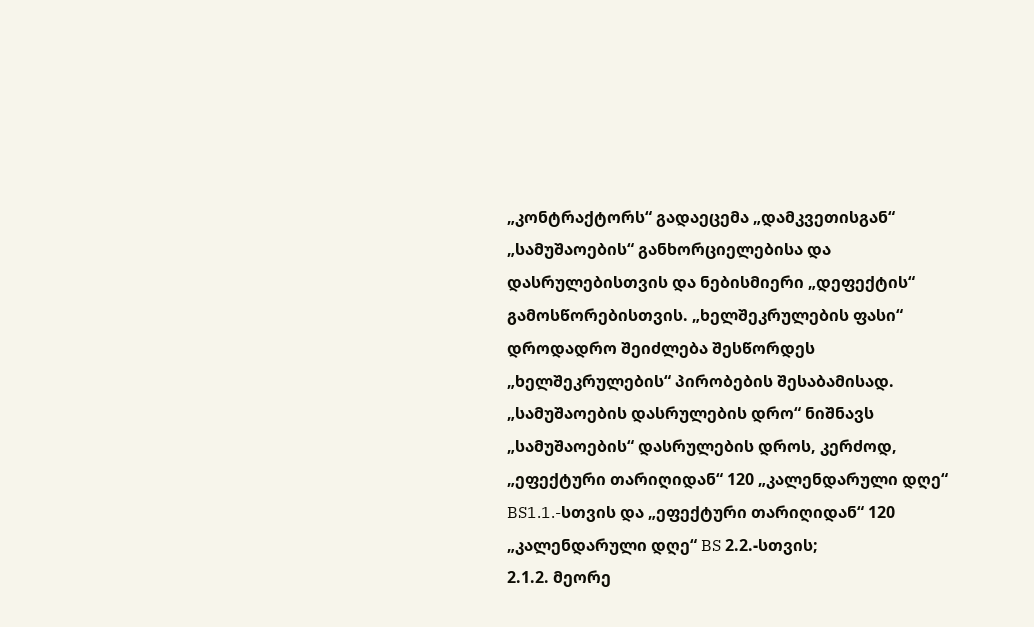„კონტრაქტორს“ გადაეცემა „დამკვეთისგან“ „სამუშაოების“ განხორციელებისა და დასრულებისთვის და ნებისმიერი „დეფექტის“ გამოსწორებისთვის. „ხელშეკრულების ფასი“ დროდადრო შეიძლება შესწორდეს „ხელშეკრულების“ პირობების შესაბამისად. „სამუშაოების დასრულების დრო“ ნიშნავს „სამუშაოების“ დასრულების დროს, კერძოდ, „ეფექტური თარიღიდან“ 120 „კალენდარული დღე“ BS1.1.-სთვის და „ეფექტური თარიღიდან“ 120 „კალენდარული დღე“ BS 2.2.-სთვის;
2.1.2. მეორე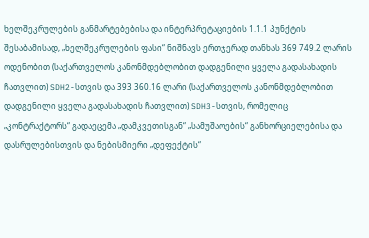ხელშეკრულების განმარტებებისა და ინტერპრეტაციების 1.1.1 პუნქტის შესაბამისად, „ხელშეკრულების ფასი“ ნიშნავს ერთჯერად თანხას 369 749.2 ლარის ოდენობით (საქართველოს კანონმდებლობით დადგენილი ყველა გადასახადის ჩათვლით) SDH2-სთვის და 393 360.16 ლარი (საქართველოს კანონმდებლობით დადგენილი ყველა გადასახადის ჩათვლით) SDH3-სთვის, რომელიც „კონტრაქტორს“ გადაეცემა „დამკვეთისგან“ „სამუშაოების“ განხორციელებისა და დასრულებისთვის და ნებისმიერი „დეფექტის“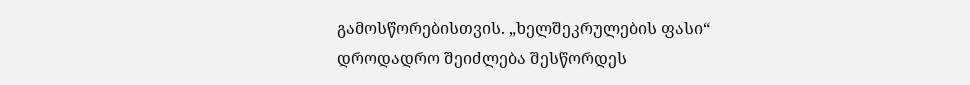გამოსწორებისთვის. „ხელშეკრულების ფასი“ დროდადრო შეიძლება შესწორდეს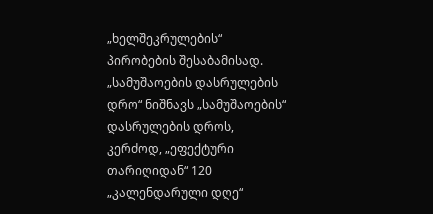„ხელშეკრულების“ პირობების შესაბამისად. „სამუშაოების დასრულების დრო“ ნიშნავს „სამუშაოების“ დასრულების დროს, კერძოდ, „ეფექტური თარიღიდან“ 120 „კალენდარული დღე“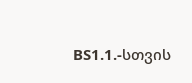BS1.1.-სთვის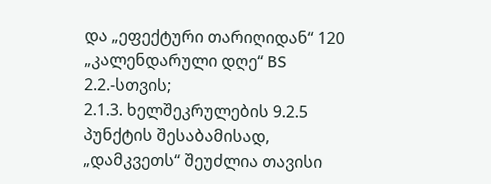და „ეფექტური თარიღიდან“ 120 „კალენდარული დღე“ BS 2.2.-სთვის;
2.1.3. ხელშეკრულების 9.2.5 პუნქტის შესაბამისად, „დამკვეთს“ შეუძლია თავისი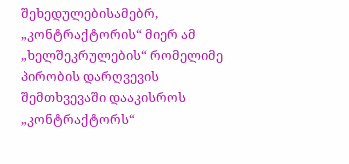შეხედულებისამებრ, „კონტრაქტორის“ მიერ ამ „ხელშეკრულების“ რომელიმე პირობის დარღვევის შემთხვევაში დააკისროს „კონტრაქტორს“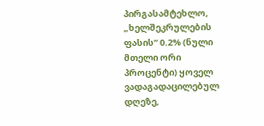პირგასამტეხლო, „ხელშეკრულების ფასის“ 0.2% (ნული მთელი ორი პროცენტი) ყოველ ვადაგადაცილებულ დღეზე,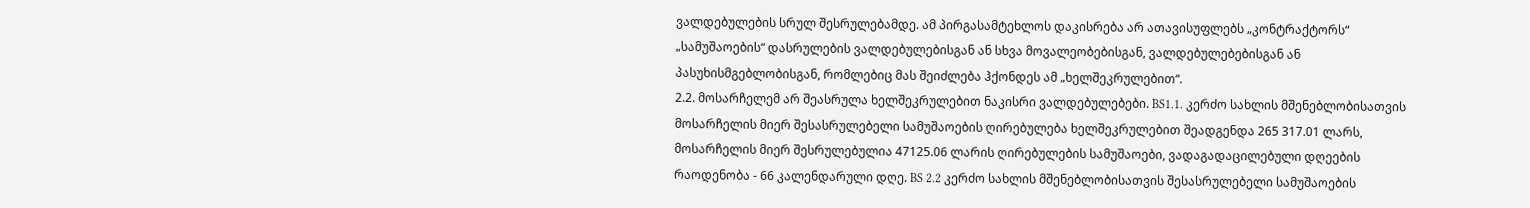ვალდებულების სრულ შესრულებამდე. ამ პირგასამტეხლოს დაკისრება არ ათავისუფლებს „კონტრაქტორს“ „სამუშაოების“ დასრულების ვალდებულებისგან ან სხვა მოვალეობებისგან, ვალდებულებებისგან ან პასუხისმგებლობისგან, რომლებიც მას შეიძლება ჰქონდეს ამ „ხელშეკრულებით“.
2.2. მოსარჩელემ არ შეასრულა ხელშეკრულებით ნაკისრი ვალდებულებები. BS1.1. კერძო სახლის მშენებლობისათვის მოსარჩელის მიერ შესასრულებელი სამუშაოების ღირებულება ხელშეკრულებით შეადგენდა 265 317.01 ლარს, მოსარჩელის მიერ შესრულებულია 47125.06 ლარის ღირებულების სამუშაოები, ვადაგადაცილებული დღეების რაოდენობა - 66 კალენდარული დღე. BS 2.2 კერძო სახლის მშენებლობისათვის შესასრულებელი სამუშაოების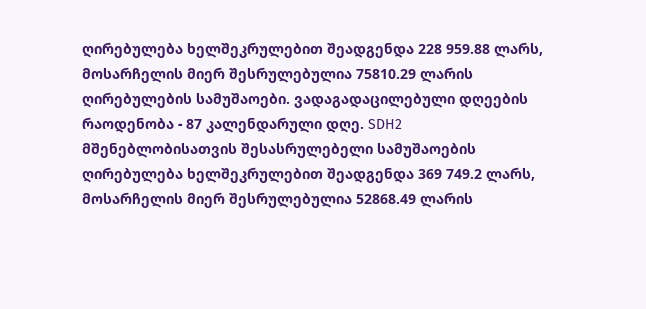ღირებულება ხელშეკრულებით შეადგენდა 228 959.88 ლარს, მოსარჩელის მიერ შესრულებულია 75810.29 ლარის ღირებულების სამუშაოები. ვადაგადაცილებული დღეების რაოდენობა - 87 კალენდარული დღე. SDH2 მშენებლობისათვის შესასრულებელი სამუშაოების ღირებულება ხელშეკრულებით შეადგენდა 369 749.2 ლარს, მოსარჩელის მიერ შესრულებულია 52868.49 ლარის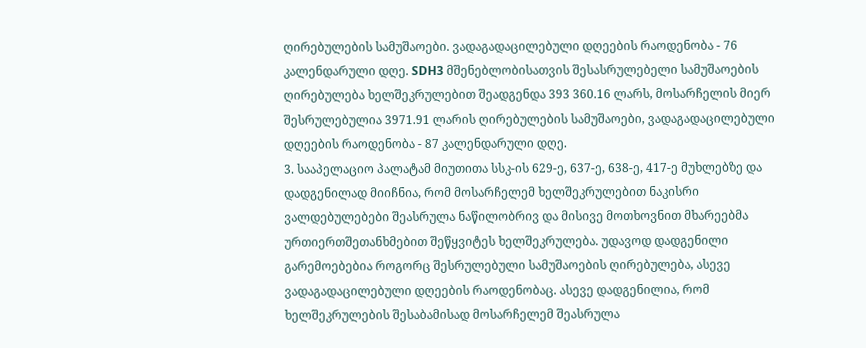ღირებულების სამუშაოები. ვადაგადაცილებული დღეების რაოდენობა - 76 კალენდარული დღე. SDH3 მშენებლობისათვის შესასრულებელი სამუშაოების ღირებულება ხელშეკრულებით შეადგენდა 393 360.16 ლარს, მოსარჩელის მიერ შესრულებულია 3971.91 ლარის ღირებულების სამუშაოები, ვადაგადაცილებული დღეების რაოდენობა - 87 კალენდარული დღე.
3. სააპელაციო პალატამ მიუთითა სსკ-ის 629-ე, 637-ე, 638-ე, 417-ე მუხლებზე და დადგენილად მიიჩნია, რომ მოსარჩელემ ხელშეკრულებით ნაკისრი ვალდებულებები შეასრულა ნაწილობრივ და მისივე მოთხოვნით მხარეებმა ურთიერთშეთანხმებით შეწყვიტეს ხელშეკრულება. უდავოდ დადგენილი გარემოებებია როგორც შესრულებული სამუშაოების ღირებულება, ასევე ვადაგადაცილებული დღეების რაოდენობაც. ასევე დადგენილია, რომ ხელშეკრულების შესაბამისად მოსარჩელემ შეასრულა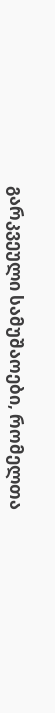გარკვეული სამუშაოები, რომელთა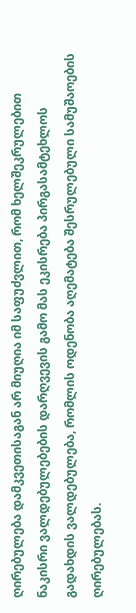ღირებულება დამკვეთისაგან არ მიუღია იმ საფუძვლით, რომ ხელშეკრულებით ნაკისრი ვალდებულებების დარღვევის გამო მას ეკისრება პირგასამტეხლოს გადახდის ვალდებულება, რომლის ოდენობა აღემატება შესრულებული სამუშაოების ღირებულებას.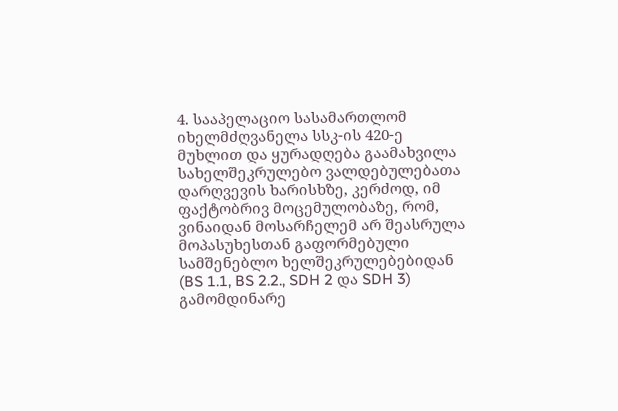4. სააპელაციო სასამართლომ იხელმძღვანელა სსკ-ის 420-ე მუხლით და ყურადღება გაამახვილა სახელშეკრულებო ვალდებულებათა დარღვევის ხარისხზე, კერძოდ, იმ ფაქტობრივ მოცემულობაზე, რომ, ვინაიდან მოსარჩელემ არ შეასრულა მოპასუხესთან გაფორმებული სამშენებლო ხელშეკრულებებიდან (BS 1.1, BS 2.2., SDH 2 და SDH 3) გამომდინარე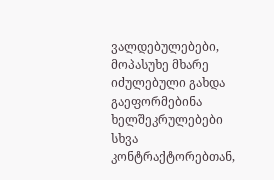ვალდებულებები, მოპასუხე მხარე იძულებული გახდა გაეფორმებინა ხელშეკრულებები სხვა კონტრაქტორებთან,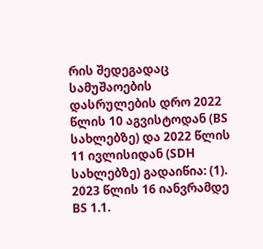რის შედეგადაც სამუშაოების დასრულების დრო 2022 წლის 10 აგვისტოდან (BS სახლებზე) და 2022 წლის 11 ივლისიდან (SDH სახლებზე) გადაიწია: (1). 2023 წლის 16 იანვრამდე BS 1.1.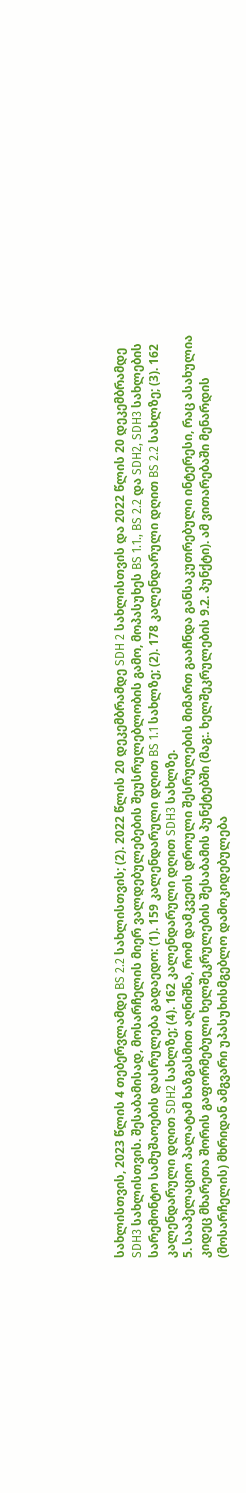სახლისთვის, 2023 წლის 4 თებერვლამდე BS 2.2 სახლისთვის; (2). 2022 წლის 20 დეკემბრამდე SDH 2 სახლისთვის და 2022 წლის 20 დეკემბრამდე SDH3 სახლისთვის. შესაბამისად, მოსარჩელის მიერ ვალდებულებების შეუსრულებლობის გამო, მოპასუხეს BS 1.1., BS 2.2 და SDH2, SDH3 სახლების სარემონტო სამუშაოების დასრულება გადაედო: (1). 159 კალენდარული დღით BS 1.1 სახლზე; (2). 178 კალენდარული დღით BS 2.2 სახლზე; (3). 162 კალენდარული დღით SDH2 სახლზე; (4). 162 კალენდარული დღით SDH3 სახლზე.
5. სააპელაციო პალატამ ხაზგასმით აღნიშნა, რომ დამკვეთს დროული შესრულების მიმართ გააჩნდა განსაკუთრებული ინტერესი, რაც ასახულია კიდეც მხარეთა შორის გაფორმებული ხელშეკრულების შესაბამის პუნქტებში (მაგ:. ხელშეკრულების 9.2. პუნქტი). ამ ვითარებაში მენარდის (მოსარჩელის) მხრიდან ამგვარი უპასუხისმგებლო დამოკიდებულება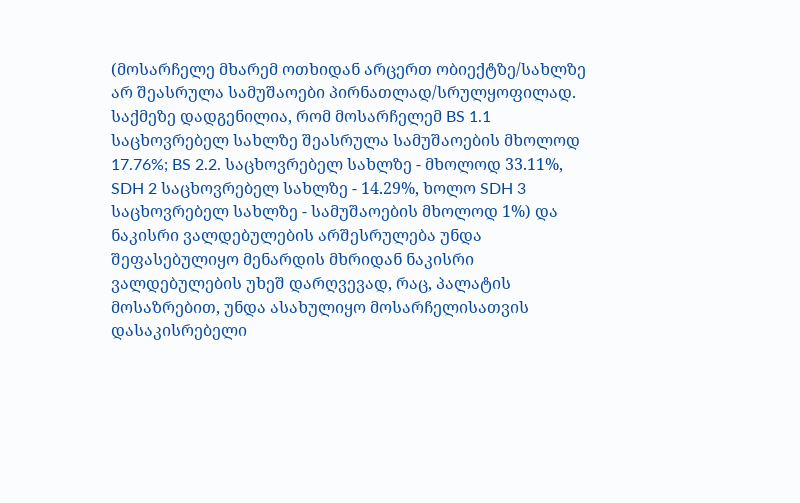(მოსარჩელე მხარემ ოთხიდან არცერთ ობიექტზე/სახლზე არ შეასრულა სამუშაოები პირნათლად/სრულყოფილად. საქმეზე დადგენილია, რომ მოსარჩელემ BS 1.1 საცხოვრებელ სახლზე შეასრულა სამუშაოების მხოლოდ 17.76%; BS 2.2. საცხოვრებელ სახლზე - მხოლოდ 33.11%, SDH 2 საცხოვრებელ სახლზე - 14.29%, ხოლო SDH 3 საცხოვრებელ სახლზე - სამუშაოების მხოლოდ 1%) და ნაკისრი ვალდებულების არშესრულება უნდა შეფასებულიყო მენარდის მხრიდან ნაკისრი ვალდებულების უხეშ დარღვევად, რაც, პალატის მოსაზრებით, უნდა ასახულიყო მოსარჩელისათვის დასაკისრებელი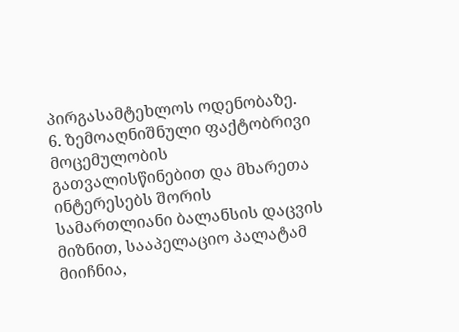პირგასამტეხლოს ოდენობაზე.
6. ზემოაღნიშნული ფაქტობრივი მოცემულობის გათვალისწინებით და მხარეთა ინტერესებს შორის სამართლიანი ბალანსის დაცვის მიზნით, სააპელაციო პალატამ მიიჩნია,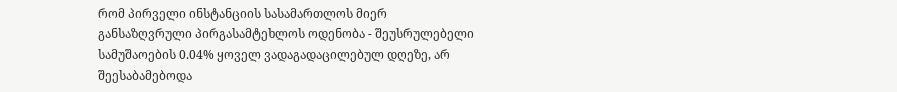რომ პირველი ინსტანციის სასამართლოს მიერ განსაზღვრული პირგასამტეხლოს ოდენობა - შეუსრულებელი სამუშაოების 0.04% ყოველ ვადაგადაცილებულ დღეზე, არ შეესაბამებოდა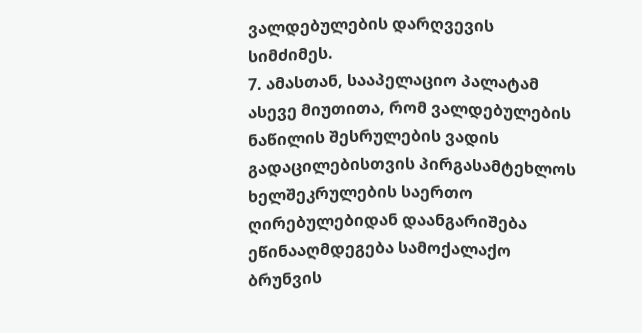ვალდებულების დარღვევის სიმძიმეს.
7. ამასთან, სააპელაციო პალატამ ასევე მიუთითა, რომ ვალდებულების ნაწილის შესრულების ვადის გადაცილებისთვის პირგასამტეხლოს ხელშეკრულების საერთო ღირებულებიდან დაანგარიშება ეწინააღმდეგება სამოქალაქო ბრუნვის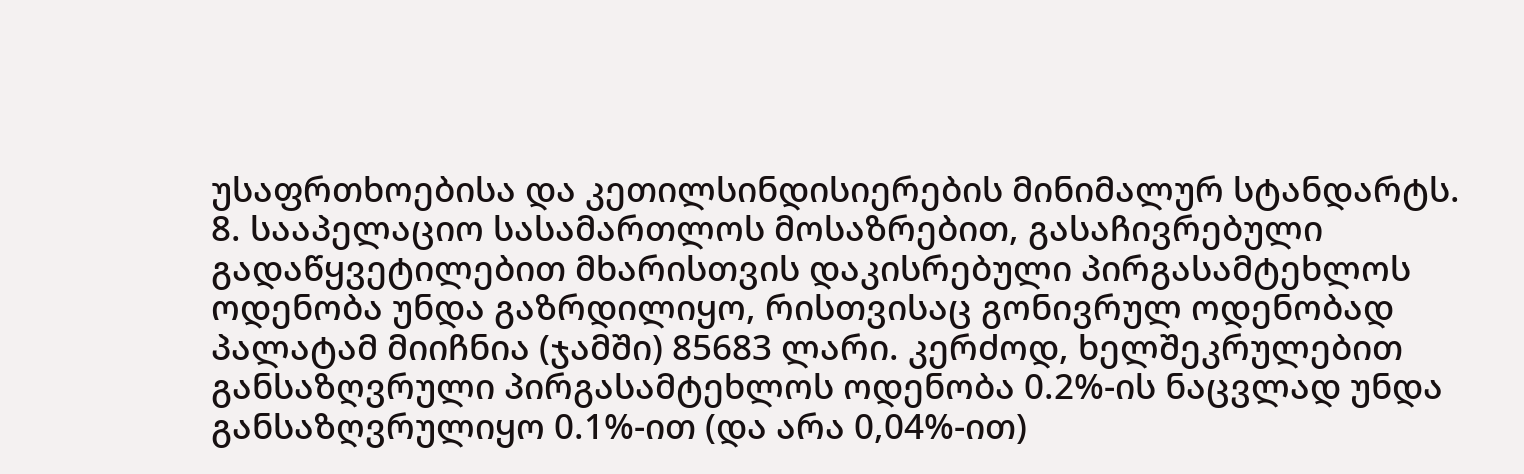უსაფრთხოებისა და კეთილსინდისიერების მინიმალურ სტანდარტს.
8. სააპელაციო სასამართლოს მოსაზრებით, გასაჩივრებული გადაწყვეტილებით მხარისთვის დაკისრებული პირგასამტეხლოს ოდენობა უნდა გაზრდილიყო, რისთვისაც გონივრულ ოდენობად პალატამ მიიჩნია (ჯამში) 85683 ლარი. კერძოდ, ხელშეკრულებით განსაზღვრული პირგასამტეხლოს ოდენობა 0.2%-ის ნაცვლად უნდა განსაზღვრულიყო 0.1%-ით (და არა 0,04%-ით)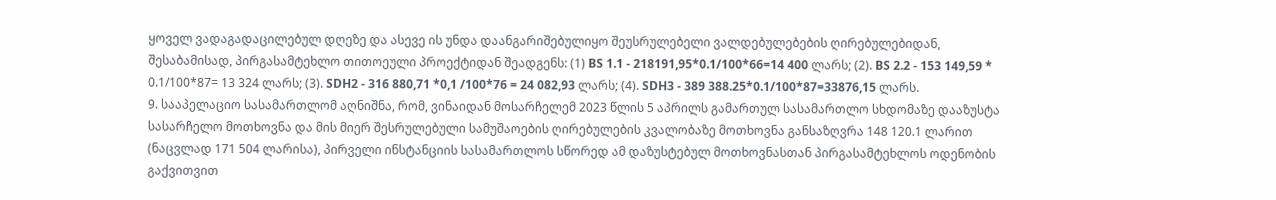ყოველ ვადაგადაცილებულ დღეზე და ასევე ის უნდა დაანგარიშებულიყო შეუსრულებელი ვალდებულებების ღირებულებიდან, შესაბამისად, პირგასამტეხლო თითოეული პროექტიდან შეადგენს: (1) BS 1.1 - 218191,95*0.1/100*66=14 400 ლარს; (2). BS 2.2 - 153 149,59 * 0.1/100*87= 13 324 ლარს; (3). SDH2 - 316 880,71 *0,1 /100*76 = 24 082,93 ლარს; (4). SDH3 - 389 388.25*0.1/100*87=33876,15 ლარს.
9. სააპელაციო სასამართლომ აღნიშნა, რომ, ვინაიდან მოსარჩელემ 2023 წლის 5 აპრილს გამართულ სასამართლო სხდომაზე დააზუსტა სასარჩელო მოთხოვნა და მის მიერ შესრულებული სამუშაოების ღირებულების კვალობაზე მოთხოვნა განსაზღვრა 148 120.1 ლარით (ნაცვლად 171 504 ლარისა), პირველი ინსტანციის სასამართლოს სწორედ ამ დაზუსტებულ მოთხოვნასთან პირგასამტეხლოს ოდენობის გაქვითვით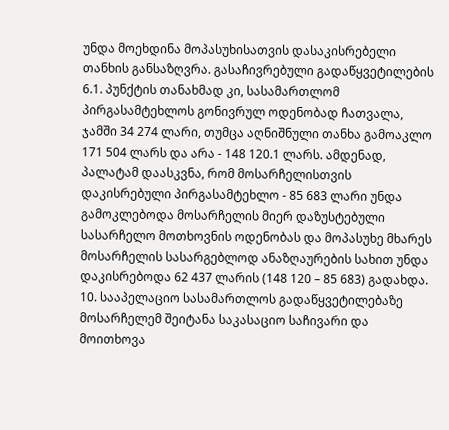უნდა მოეხდინა მოპასუხისათვის დასაკისრებელი თანხის განსაზღვრა. გასაჩივრებული გადაწყვეტილების 6.1. პუნქტის თანახმად კი, სასამართლომ პირგასამტეხლოს გონივრულ ოდენობად ჩათვალა, ჯამში 34 274 ლარი, თუმცა აღნიშნული თანხა გამოაკლო 171 504 ლარს და არა - 148 120.1 ლარს. ამდენად, პალატამ დაასკვნა, რომ მოსარჩელისთვის დაკისრებული პირგასამტეხლო - 85 683 ლარი უნდა გამოკლებოდა მოსარჩელის მიერ დაზუსტებული სასარჩელო მოთხოვნის ოდენობას და მოპასუხე მხარეს მოსარჩელის სასარგებლოდ ანაზღაურების სახით უნდა დაკისრებოდა 62 437 ლარის (148 120 – 85 683) გადახდა.
10. სააპელაციო სასამართლოს გადაწყვეტილებაზე მოსარჩელემ შეიტანა საკასაციო საჩივარი და მოითხოვა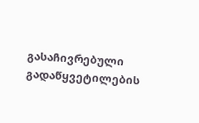გასაჩივრებული გადაწყვეტილების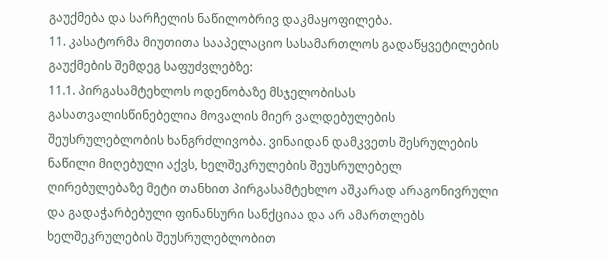გაუქმება და სარჩელის ნაწილობრივ დაკმაყოფილება.
11. კასატორმა მიუთითა სააპელაციო სასამართლოს გადაწყვეტილების გაუქმების შემდეგ საფუძვლებზე:
11.1. პირგასამტეხლოს ოდენობაზე მსჯელობისას გასათვალისწინებელია მოვალის მიერ ვალდებულების შეუსრულებლობის ხანგრძლივობა. ვინაიდან დამკვეთს შესრულების ნაწილი მიღებული აქვს, ხელშეკრულების შეუსრულებელ ღირებულებაზე მეტი თანხით პირგასამტეხლო აშკარად არაგონივრული და გადაჭარბებული ფინანსური სანქციაა და არ ამართლებს ხელშეკრულების შეუსრულებლობით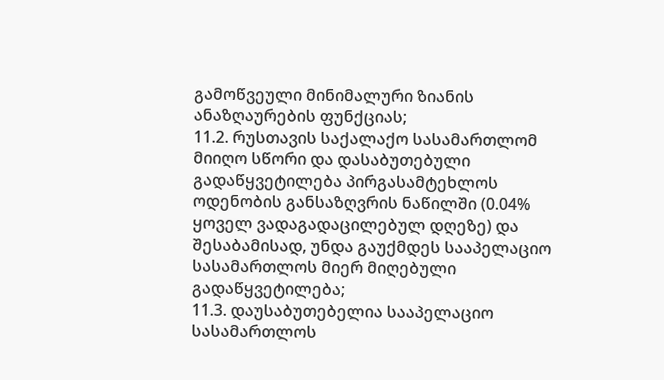გამოწვეული მინიმალური ზიანის ანაზღაურების ფუნქციას;
11.2. რუსთავის საქალაქო სასამართლომ მიიღო სწორი და დასაბუთებული გადაწყვეტილება პირგასამტეხლოს ოდენობის განსაზღვრის ნაწილში (0.04% ყოველ ვადაგადაცილებულ დღეზე) და შესაბამისად, უნდა გაუქმდეს სააპელაციო სასამართლოს მიერ მიღებული გადაწყვეტილება;
11.3. დაუსაბუთებელია სააპელაციო სასამართლოს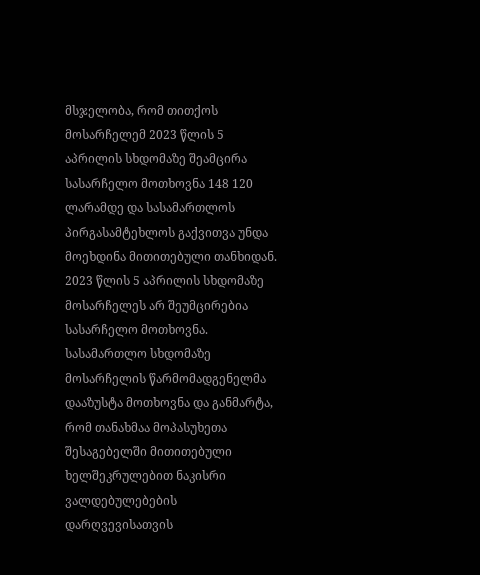მსჯელობა, რომ თითქოს მოსარჩელემ 2023 წლის 5 აპრილის სხდომაზე შეამცირა სასარჩელო მოთხოვნა 148 120 ლარამდე და სასამართლოს პირგასამტეხლოს გაქვითვა უნდა მოეხდინა მითითებული თანხიდან. 2023 წლის 5 აპრილის სხდომაზე მოსარჩელეს არ შეუმცირებია სასარჩელო მოთხოვნა. სასამართლო სხდომაზე მოსარჩელის წარმომადგენელმა დააზუსტა მოთხოვნა და განმარტა, რომ თანახმაა მოპასუხეთა შესაგებელში მითითებული ხელშეკრულებით ნაკისრი ვალდებულებების დარღვევისათვის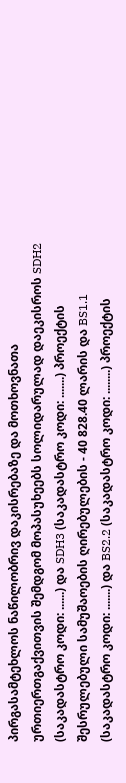პირგასამტეხლოს ნაწილობრივ დაკისრებაზე და მოთხოვნათა ურთიერთგაქვითვის შემდგომ მოპასუხეებს სოლიდარულად დაეკისროს SDH2 (საკადასტრო კოდი: ......) და SDH3 (საკადასტრო კოდი: .......) პროექტის შესრულებული სამუშაოების ღირებულების - 40 828.40 ლარის და BS1.1 (საკადასტრო კოდი: .......) და BS2.2 (საკადასტრო კოდი: ........) პროექტის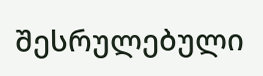შესრულებული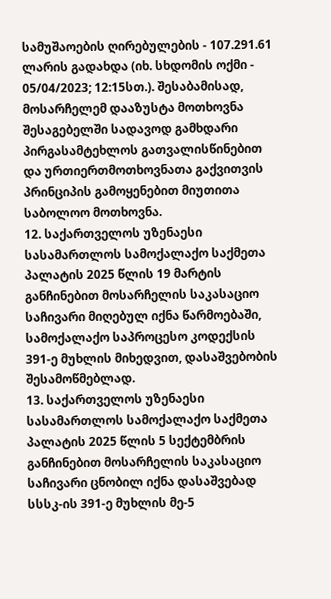სამუშაოების ღირებულების - 107.291.61 ლარის გადახდა (იხ. სხდომის ოქმი - 05/04/2023; 12:15სთ.). შესაბამისად, მოსარჩელემ დააზუსტა მოთხოვნა შესაგებელში სადავოდ გამხდარი პირგასამტეხლოს გათვალისწინებით და ურთიერთმოთხოვნათა გაქვითვის პრინციპის გამოყენებით მიუთითა საბოლოო მოთხოვნა.
12. საქართველოს უზენაესი სასამართლოს სამოქალაქო საქმეთა პალატის 2025 წლის 19 მარტის განჩინებით მოსარჩელის საკასაციო საჩივარი მიღებულ იქნა წარმოებაში, სამოქალაქო საპროცესო კოდექსის 391-ე მუხლის მიხედვით, დასაშვებობის შესამოწმებლად.
13. საქართველოს უზენაესი სასამართლოს სამოქალაქო საქმეთა პალატის 2025 წლის 5 სექტემბრის განჩინებით მოსარჩელის საკასაციო საჩივარი ცნობილ იქნა დასაშვებად სსსკ-ის 391-ე მუხლის მე-5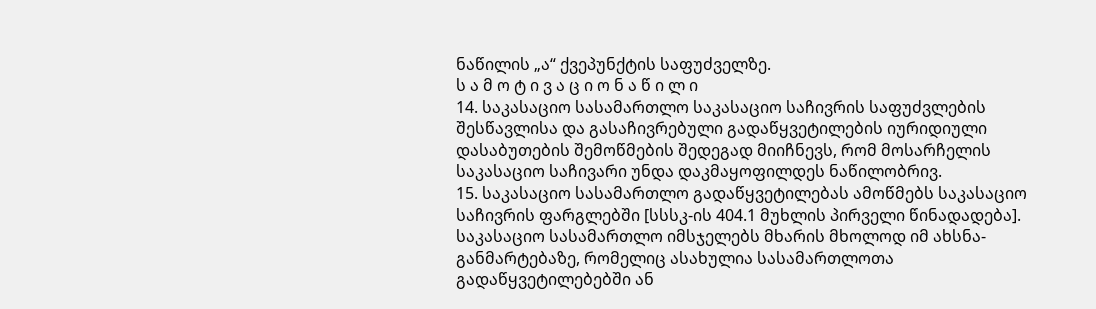ნაწილის „ა“ ქვეპუნქტის საფუძველზე.
ს ა მ ო ტ ი ვ ა ც ი ო ნ ა წ ი ლ ი
14. საკასაციო სასამართლო საკასაციო საჩივრის საფუძვლების შესწავლისა და გასაჩივრებული გადაწყვეტილების იურიდიული დასაბუთების შემოწმების შედეგად მიიჩნევს, რომ მოსარჩელის საკასაციო საჩივარი უნდა დაკმაყოფილდეს ნაწილობრივ.
15. საკასაციო სასამართლო გადაწყვეტილებას ამოწმებს საკასაციო საჩივრის ფარგლებში [სსსკ-ის 404.1 მუხლის პირველი წინადადება]. საკასაციო სასამართლო იმსჯელებს მხარის მხოლოდ იმ ახსნა-განმარტებაზე, რომელიც ასახულია სასამართლოთა გადაწყვეტილებებში ან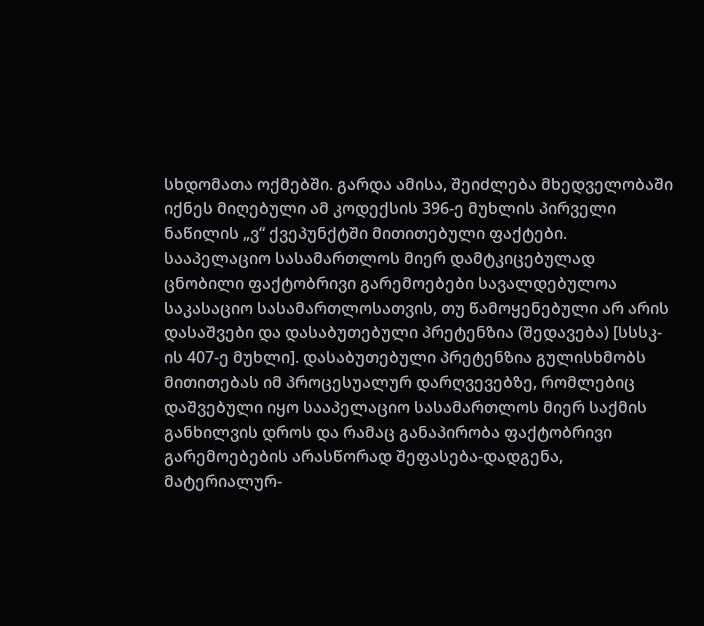სხდომათა ოქმებში. გარდა ამისა, შეიძლება მხედველობაში იქნეს მიღებული ამ კოდექსის 396-ე მუხლის პირველი ნაწილის „ვ“ ქვეპუნქტში მითითებული ფაქტები. სააპელაციო სასამართლოს მიერ დამტკიცებულად ცნობილი ფაქტობრივი გარემოებები სავალდებულოა საკასაციო სასამართლოსათვის, თუ წამოყენებული არ არის დასაშვები და დასაბუთებული პრეტენზია (შედავება) [სსსკ-ის 407-ე მუხლი]. დასაბუთებული პრეტენზია გულისხმობს მითითებას იმ პროცესუალურ დარღვევებზე, რომლებიც დაშვებული იყო სააპელაციო სასამართლოს მიერ საქმის განხილვის დროს და რამაც განაპირობა ფაქტობრივი გარემოებების არასწორად შეფასება-დადგენა, მატერიალურ-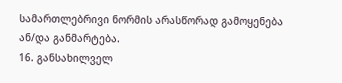სამართლებრივი ნორმის არასწორად გამოყენება ან/და განმარტება.
16. განსახილველ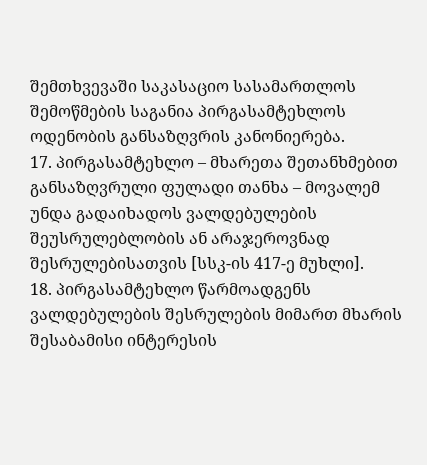შემთხვევაში საკასაციო სასამართლოს შემოწმების საგანია პირგასამტეხლოს ოდენობის განსაზღვრის კანონიერება.
17. პირგასამტეხლო – მხარეთა შეთანხმებით განსაზღვრული ფულადი თანხა – მოვალემ უნდა გადაიხადოს ვალდებულების შეუსრულებლობის ან არაჯეროვნად შესრულებისათვის [სსკ-ის 417-ე მუხლი].
18. პირგასამტეხლო წარმოადგენს ვალდებულების შესრულების მიმართ მხარის შესაბამისი ინტერესის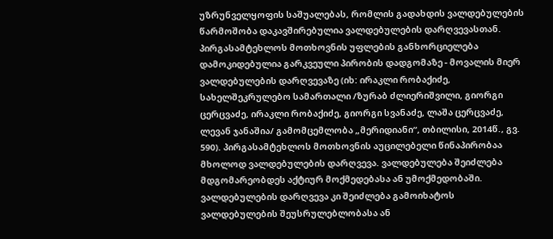უზრუნველყოფის საშუალებას, რომლის გადახდის ვალდებულების წარმოშობა დაკავშირებულია ვალდებულების დარღვევასთან. პირგასამტეხლოს მოთხოვნის უფლების განხორციელება დამოკიდებულია გარკვეული პირობის დადგომაზე - მოვალის მიერ ვალდებულების დარღვევაზე (იხ: ირაკლი რობაქიძე, სახელშეკრულებო სამართალი /ზურაბ ძლიერიშვილი, გიორგი ცერცვაძე, ირაკლი რობაქიძე, გიორგი სვანაძე, ლაშა ცერცვაძე, ლევან ჯანაშია/ გამომცემლობა „მერიდიანი“, თბილისი, 2014წ., გვ. 590). პირგასამტეხლოს მოთხოვნის აუცილებელი წინაპირობაა მხოლოდ ვალდებულების დარღვევა. ვალდებულება შეიძლება მდგომარეობდეს აქტიურ მოქმედებასა ან უმოქმედობაში. ვალდებულების დარღვევა კი შეიძლება გამოიხატოს ვალდებულების შეუსრულებლობასა ან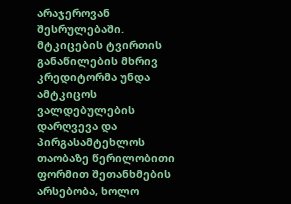არაჯეროვან შესრულებაში. მტკიცების ტვირთის განაწილების მხრივ კრედიტორმა უნდა ამტკიცოს ვალდებულების დარღვევა და პირგასამტეხლოს თაობაზე წერილობითი ფორმით შეთანხმების არსებობა, ხოლო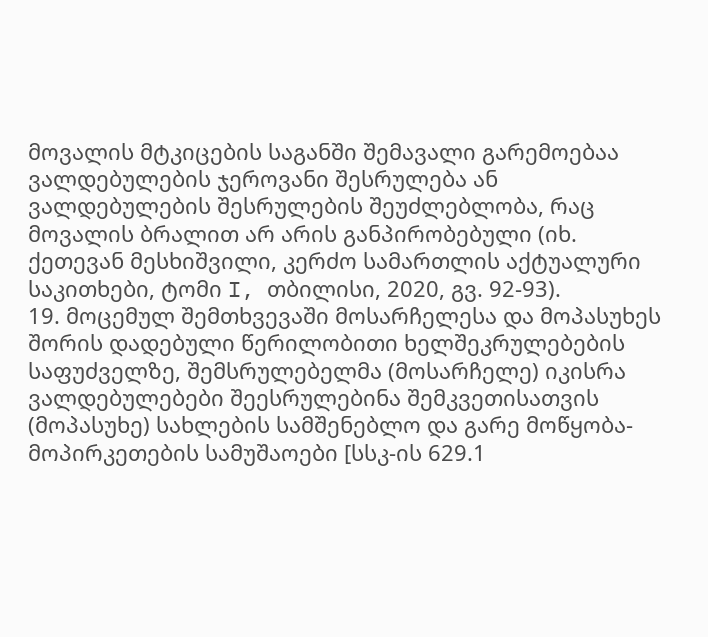მოვალის მტკიცების საგანში შემავალი გარემოებაა ვალდებულების ჯეროვანი შესრულება ან ვალდებულების შესრულების შეუძლებლობა, რაც მოვალის ბრალით არ არის განპირობებული (იხ. ქეთევან მესხიშვილი, კერძო სამართლის აქტუალური საკითხები, ტომი I, თბილისი, 2020, გვ. 92-93).
19. მოცემულ შემთხვევაში მოსარჩელესა და მოპასუხეს შორის დადებული წერილობითი ხელშეკრულებების საფუძველზე, შემსრულებელმა (მოსარჩელე) იკისრა ვალდებულებები შეესრულებინა შემკვეთისათვის (მოპასუხე) სახლების სამშენებლო და გარე მოწყობა-მოპირკეთების სამუშაოები [სსკ-ის 629.1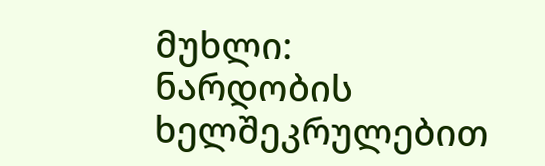მუხლი: ნარდობის ხელშეკრულებით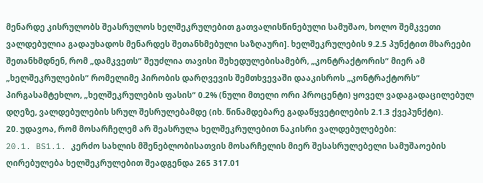მენარდე კისრულობს შეასრულოს ხელშეკრულებით გათვალისწინებული სამუშაო, ხოლო შემკვეთი ვალდებულია გადაუხადოს მენარდეს შეთანხმებული საზღაური]. ხელშეკრულების 9.2.5 პუნქტით მხარეები შეთანხმდნენ, რომ „დამკვეთს“ შეუძლია თავისი შეხედულებისამებრ, „კონტრაქტორის“ მიერ ამ „ხელშეკრულების“ რომელიმე პირობის დარღვევის შემთხვევაში დააკისროს „კონტრაქტორს“ პირგასამტეხლო, „ხელშეკრულების ფასის“ 0.2% (ნული მთელი ორი პროცენტი) ყოველ ვადაგადაცილებულ დღეზე, ვალდებულების სრულ შესრულებამდე (იხ. წინამდებარე გადაწყვეტილების 2.1.3 ქვეპუნქტი).
20. უდავოა, რომ მოსარჩელემ არ შეასრულა ხელშეკრულებით ნაკისრი ვალდებულებები:
20.1. BS1.1. კერძო სახლის მშენებლობისათვის მოსარჩელის მიერ შესასრულებელი სამუშაოების ღირებულება ხელშეკრულებით შეადგენდა 265 317.01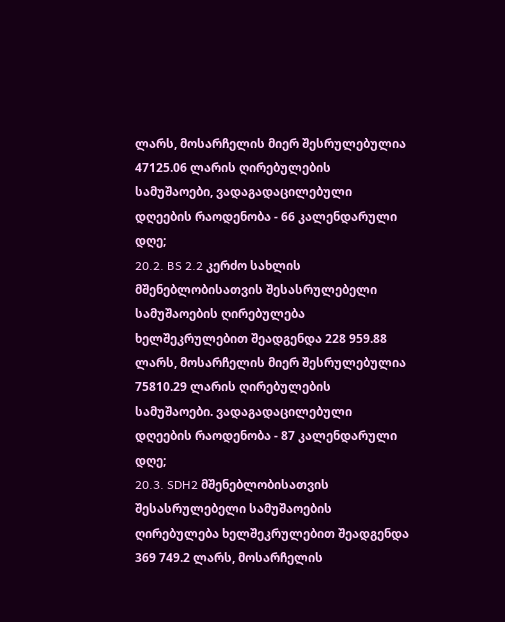ლარს, მოსარჩელის მიერ შესრულებულია 47125.06 ლარის ღირებულების სამუშაოები, ვადაგადაცილებული დღეების რაოდენობა - 66 კალენდარული დღე;
20.2. BS 2.2 კერძო სახლის მშენებლობისათვის შესასრულებელი სამუშაოების ღირებულება ხელშეკრულებით შეადგენდა 228 959.88 ლარს, მოსარჩელის მიერ შესრულებულია 75810.29 ლარის ღირებულების სამუშაოები. ვადაგადაცილებული დღეების რაოდენობა - 87 კალენდარული დღე;
20.3. SDH2 მშენებლობისათვის შესასრულებელი სამუშაოების ღირებულება ხელშეკრულებით შეადგენდა 369 749.2 ლარს, მოსარჩელის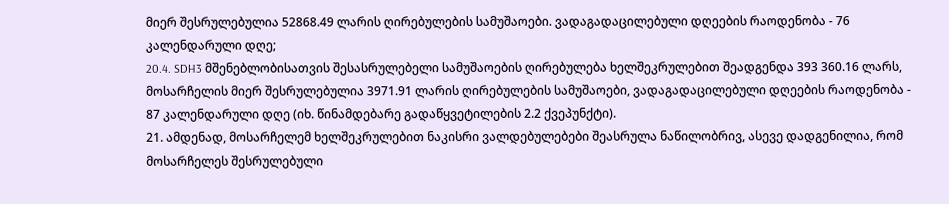მიერ შესრულებულია 52868.49 ლარის ღირებულების სამუშაოები. ვადაგადაცილებული დღეების რაოდენობა - 76 კალენდარული დღე;
20.4. SDH3 მშენებლობისათვის შესასრულებელი სამუშაოების ღირებულება ხელშეკრულებით შეადგენდა 393 360.16 ლარს, მოსარჩელის მიერ შესრულებულია 3971.91 ლარის ღირებულების სამუშაოები, ვადაგადაცილებული დღეების რაოდენობა - 87 კალენდარული დღე (იხ. წინამდებარე გადაწყვეტილების 2.2 ქვეპუნქტი).
21. ამდენად, მოსარჩელემ ხელშეკრულებით ნაკისრი ვალდებულებები შეასრულა ნაწილობრივ, ასევე დადგენილია, რომ მოსარჩელეს შესრულებული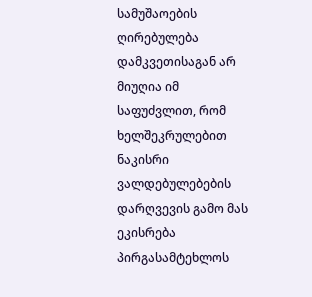სამუშაოების ღირებულება დამკვეთისაგან არ მიუღია იმ საფუძვლით, რომ ხელშეკრულებით ნაკისრი ვალდებულებების დარღვევის გამო მას ეკისრება პირგასამტეხლოს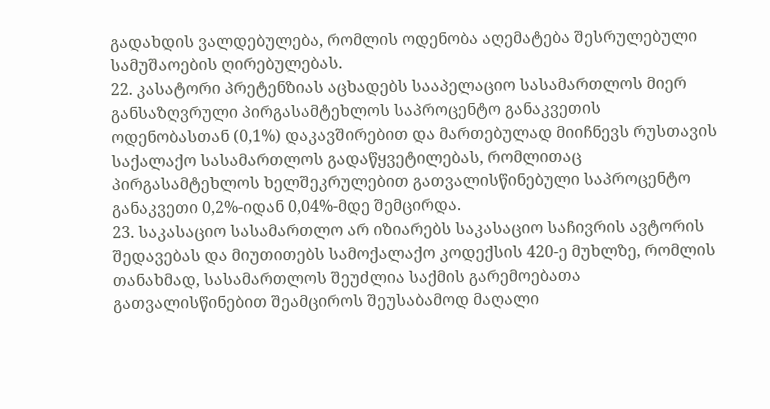გადახდის ვალდებულება, რომლის ოდენობა აღემატება შესრულებული სამუშაოების ღირებულებას.
22. კასატორი პრეტენზიას აცხადებს სააპელაციო სასამართლოს მიერ განსაზღვრული პირგასამტეხლოს საპროცენტო განაკვეთის ოდენობასთან (0,1%) დაკავშირებით და მართებულად მიიჩნევს რუსთავის საქალაქო სასამართლოს გადაწყვეტილებას, რომლითაც პირგასამტეხლოს ხელშეკრულებით გათვალისწინებული საპროცენტო განაკვეთი 0,2%-იდან 0,04%-მდე შემცირდა.
23. საკასაციო სასამართლო არ იზიარებს საკასაციო საჩივრის ავტორის შედავებას და მიუთითებს სამოქალაქო კოდექსის 420-ე მუხლზე, რომლის თანახმად, სასამართლოს შეუძლია საქმის გარემოებათა გათვალისწინებით შეამციროს შეუსაბამოდ მაღალი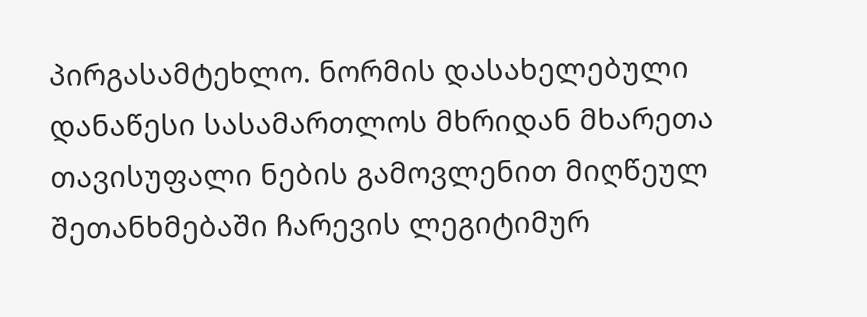პირგასამტეხლო. ნორმის დასახელებული დანაწესი სასამართლოს მხრიდან მხარეთა თავისუფალი ნების გამოვლენით მიღწეულ შეთანხმებაში ჩარევის ლეგიტიმურ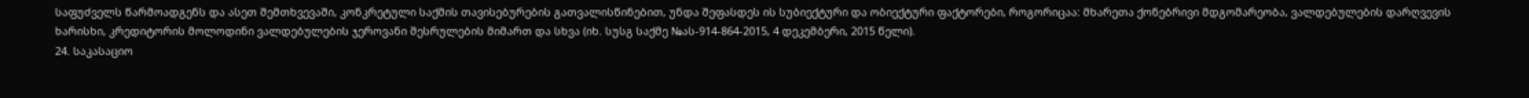საფუძველს წარმოადგენს და ასეთ შემთხვევაში, კონკრეტული საქმის თავისებურების გათვალისწინებით, უნდა შეფასდეს ის სუბიექტური და ობიექტური ფაქტორები, როგორიცაა: მხარეთა ქონებრივი მდგომარეობა, ვალდებულების დარღვევის ხარისხი, კრედიტორის მოლოდინი ვალდებულების ჯეროვანი შესრულების მიმართ და სხვა (იხ. სუსგ საქმე №ას-914-864-2015, 4 დეკემბერი, 2015 წელი).
24. საკასაციო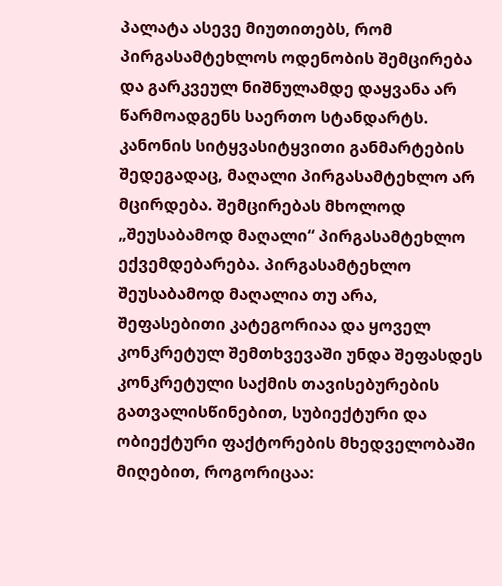პალატა ასევე მიუთითებს, რომ პირგასამტეხლოს ოდენობის შემცირება და გარკვეულ ნიშნულამდე დაყვანა არ წარმოადგენს საერთო სტანდარტს. კანონის სიტყვასიტყვითი განმარტების შედეგადაც, მაღალი პირგასამტეხლო არ მცირდება. შემცირებას მხოლოდ „შეუსაბამოდ მაღალი“ პირგასამტეხლო ექვემდებარება. პირგასამტეხლო შეუსაბამოდ მაღალია თუ არა, შეფასებითი კატეგორიაა და ყოველ კონკრეტულ შემთხვევაში უნდა შეფასდეს კონკრეტული საქმის თავისებურების გათვალისწინებით, სუბიექტური და ობიექტური ფაქტორების მხედველობაში მიღებით, როგორიცაა: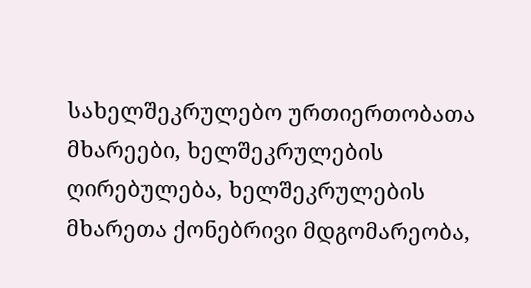სახელშეკრულებო ურთიერთობათა მხარეები, ხელშეკრულების ღირებულება, ხელშეკრულების მხარეთა ქონებრივი მდგომარეობა,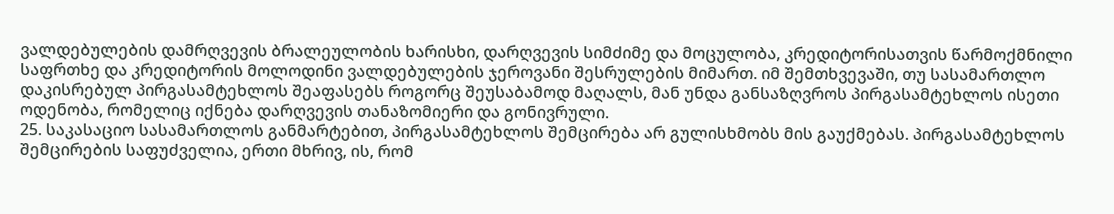ვალდებულების დამრღვევის ბრალეულობის ხარისხი, დარღვევის სიმძიმე და მოცულობა, კრედიტორისათვის წარმოქმნილი საფრთხე და კრედიტორის მოლოდინი ვალდებულების ჯეროვანი შესრულების მიმართ. იმ შემთხვევაში, თუ სასამართლო დაკისრებულ პირგასამტეხლოს შეაფასებს როგორც შეუსაბამოდ მაღალს, მან უნდა განსაზღვროს პირგასამტეხლოს ისეთი ოდენობა, რომელიც იქნება დარღვევის თანაზომიერი და გონივრული.
25. საკასაციო სასამართლოს განმარტებით, პირგასამტეხლოს შემცირება არ გულისხმობს მის გაუქმებას. პირგასამტეხლოს შემცირების საფუძველია, ერთი მხრივ, ის, რომ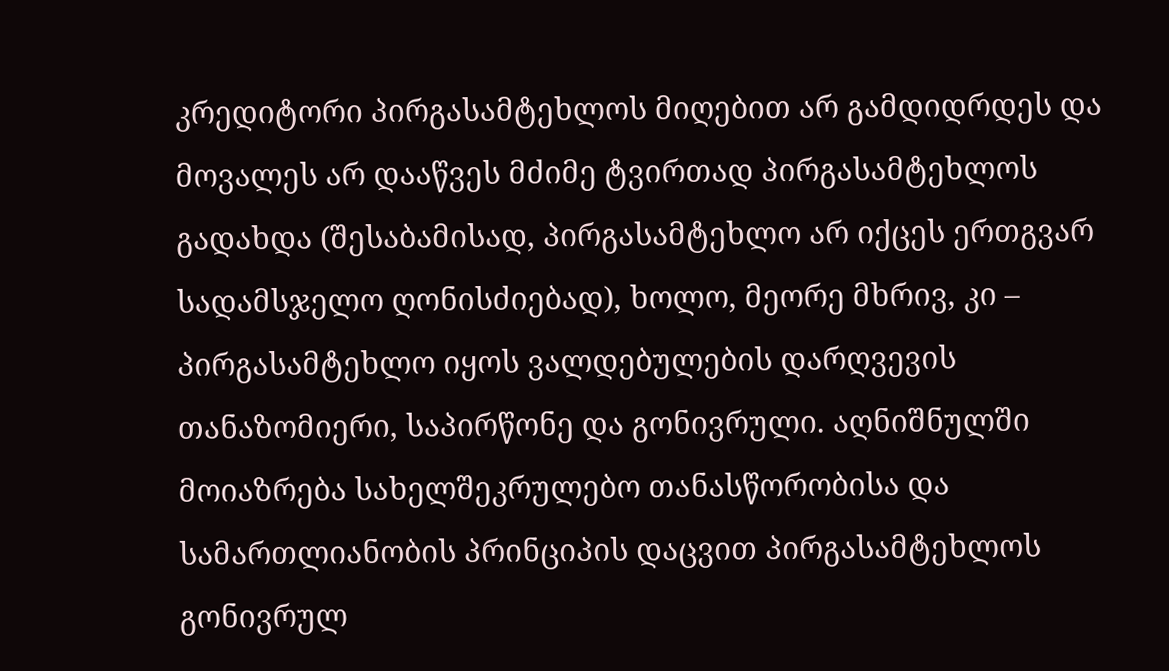კრედიტორი პირგასამტეხლოს მიღებით არ გამდიდრდეს და მოვალეს არ დააწვეს მძიმე ტვირთად პირგასამტეხლოს გადახდა (შესაბამისად, პირგასამტეხლო არ იქცეს ერთგვარ სადამსჯელო ღონისძიებად), ხოლო, მეორე მხრივ, კი – პირგასამტეხლო იყოს ვალდებულების დარღვევის თანაზომიერი, საპირწონე და გონივრული. აღნიშნულში მოიაზრება სახელშეკრულებო თანასწორობისა და სამართლიანობის პრინციპის დაცვით პირგასამტეხლოს გონივრულ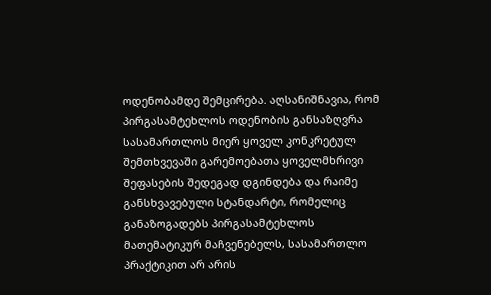ოდენობამდე შემცირება. აღსანიშნავია, რომ პირგასამტეხლოს ოდენობის განსაზღვრა სასამართლოს მიერ ყოველ კონკრეტულ შემთხვევაში გარემოებათა ყოველმხრივი შეფასების შედეგად დგინდება და რაიმე განსხვავებული სტანდარტი, რომელიც განაზოგადებს პირგასამტეხლოს მათემატიკურ მაჩვენებელს, სასამართლო პრაქტიკით არ არის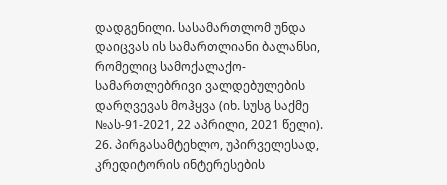დადგენილი. სასამართლომ უნდა დაიცვას ის სამართლიანი ბალანსი, რომელიც სამოქალაქო-სამართლებრივი ვალდებულების დარღვევას მოჰყვა (იხ. სუსგ საქმე №ას-91-2021, 22 აპრილი, 2021 წელი).
26. პირგასამტეხლო, უპირველესად, კრედიტორის ინტერესების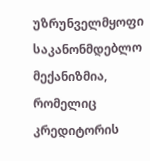უზრუნველმყოფი საკანონმდებლო მექანიზმია, რომელიც კრედიტორის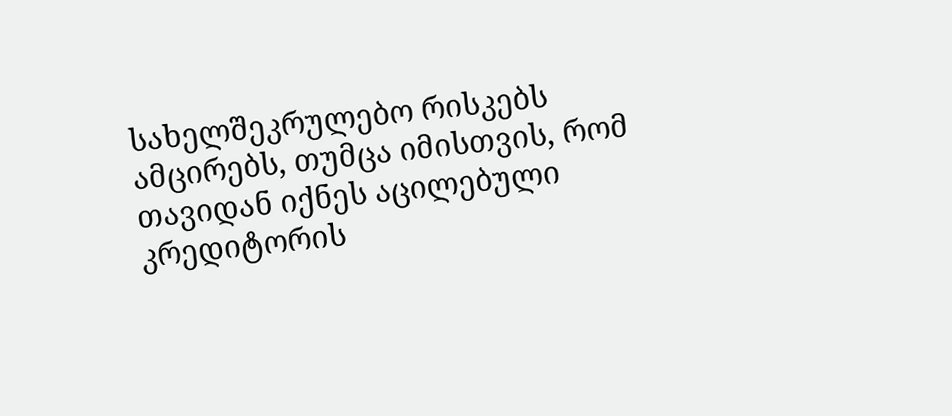სახელშეკრულებო რისკებს ამცირებს, თუმცა იმისთვის, რომ თავიდან იქნეს აცილებული კრედიტორის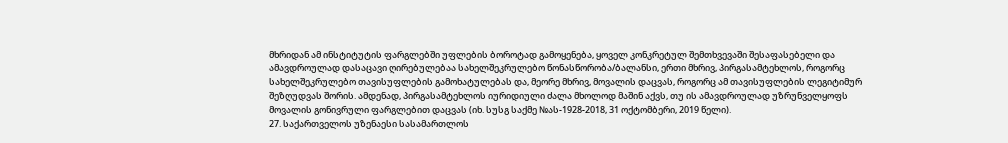მხრიდან ამ ინსტიტუტის ფარგლებში უფლების ბოროტად გამოყენება, ყოველ კონკრეტულ შემთხვევაში შესაფასებელი და ამავდროულად დასაცავი ღირებულებაა სახელშეკრულებო წონასწორობა/ბალანსი, ერთი მხრივ, პირგასამტეხლოს, როგორც სახელშეკრულებო თავისუფლების გამოხატულებას და, მეორე მხრივ, მოვალის დაცვას, როგორც ამ თავისუფლების ლეგიტიმურ შეზღუდვას შორის. ამდენად, პირგასამტეხლოს იურიდიული ძალა მხოლოდ მაშინ აქვს, თუ ის ამავდროულად უზრუნველყოფს მოვალის გონივრული ფარგლებით დაცვას (იხ. სუსგ საქმე №ას-1928-2018, 31 ოქტომბერი, 2019 წელი).
27. საქართველოს უზენაესი სასამართლოს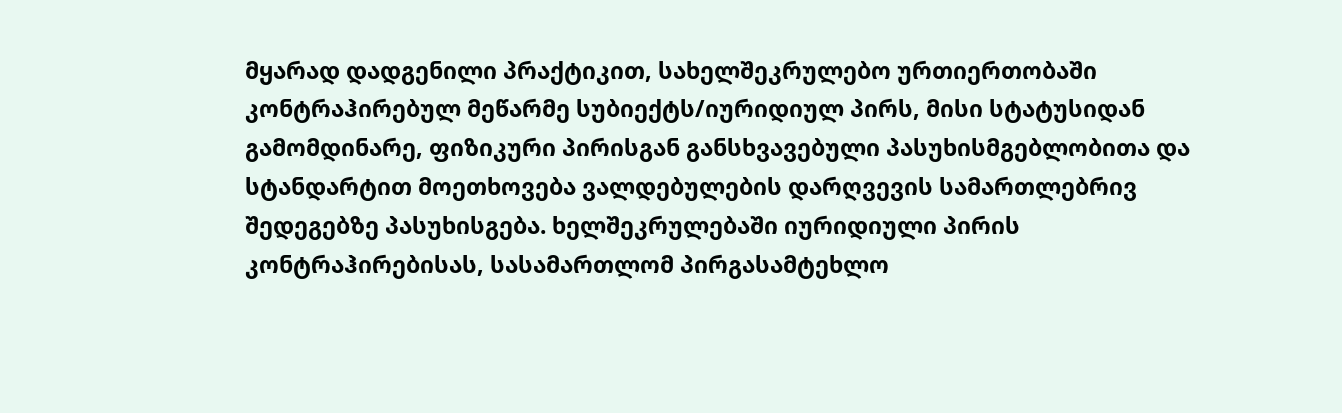მყარად დადგენილი პრაქტიკით, სახელშეკრულებო ურთიერთობაში კონტრაჰირებულ მეწარმე სუბიექტს/იურიდიულ პირს, მისი სტატუსიდან გამომდინარე, ფიზიკური პირისგან განსხვავებული პასუხისმგებლობითა და სტანდარტით მოეთხოვება ვალდებულების დარღვევის სამართლებრივ შედეგებზე პასუხისგება. ხელშეკრულებაში იურიდიული პირის კონტრაჰირებისას, სასამართლომ პირგასამტეხლო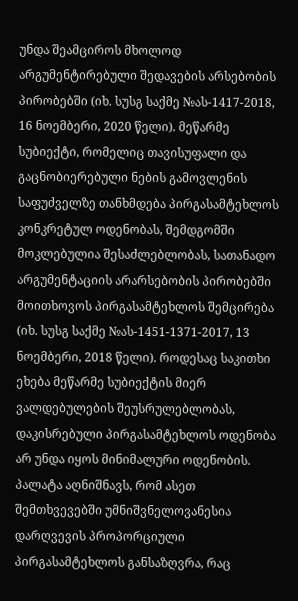უნდა შეამციროს მხოლოდ არგუმენტირებული შედავების არსებობის პირობებში (იხ. სუსგ საქმე №ას-1417-2018, 16 ნოემბერი, 2020 წელი). მეწარმე სუბიექტი, რომელიც თავისუფალი და გაცნობიერებული ნების გამოვლენის საფუძველზე თანხმდება პირგასამტეხლოს კონკრეტულ ოდენობას, შემდგომში მოკლებულია შესაძლებლობას, სათანადო არგუმენტაციის არარსებობის პირობებში მოითხოვოს პირგასამტეხლოს შემცირება (იხ. სუსგ საქმე №ას-1451-1371-2017, 13 ნოემბერი, 2018 წელი). როდესაც საკითხი ეხება მეწარმე სუბიექტის მიერ ვალდებულების შეუსრულებლობას, დაკისრებული პირგასამტეხლოს ოდენობა არ უნდა იყოს მინიმალური ოდენობის. პალატა აღნიშნავს, რომ ასეთ შემთხვევებში უმნიშვნელოვანესია დარღვევის პროპორციული პირგასამტეხლოს განსაზღვრა, რაც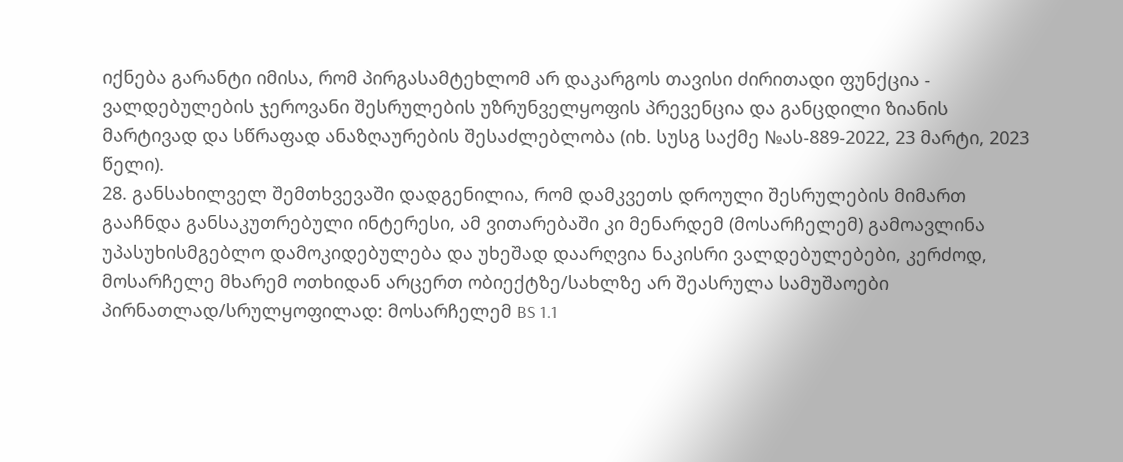იქნება გარანტი იმისა, რომ პირგასამტეხლომ არ დაკარგოს თავისი ძირითადი ფუნქცია - ვალდებულების ჯეროვანი შესრულების უზრუნველყოფის პრევენცია და განცდილი ზიანის მარტივად და სწრაფად ანაზღაურების შესაძლებლობა (იხ. სუსგ საქმე №ას-889-2022, 23 მარტი, 2023 წელი).
28. განსახილველ შემთხვევაში დადგენილია, რომ დამკვეთს დროული შესრულების მიმართ გააჩნდა განსაკუთრებული ინტერესი, ამ ვითარებაში კი მენარდემ (მოსარჩელემ) გამოავლინა უპასუხისმგებლო დამოკიდებულება და უხეშად დაარღვია ნაკისრი ვალდებულებები, კერძოდ, მოსარჩელე მხარემ ოთხიდან არცერთ ობიექტზე/სახლზე არ შეასრულა სამუშაოები პირნათლად/სრულყოფილად: მოსარჩელემ BS 1.1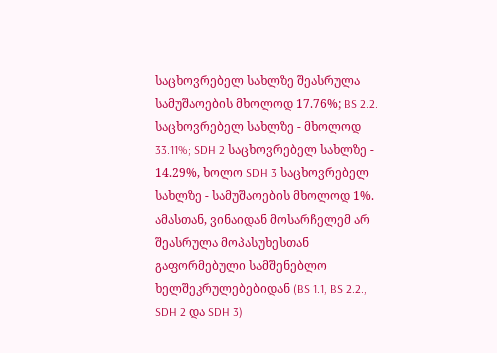საცხოვრებელ სახლზე შეასრულა სამუშაოების მხოლოდ 17.76%; BS 2.2. საცხოვრებელ სახლზე - მხოლოდ 33.11%; SDH 2 საცხოვრებელ სახლზე - 14.29%, ხოლო SDH 3 საცხოვრებელ სახლზე - სამუშაოების მხოლოდ 1%. ამასთან, ვინაიდან მოსარჩელემ არ შეასრულა მოპასუხესთან გაფორმებული სამშენებლო ხელშეკრულებებიდან (BS 1.1, BS 2.2., SDH 2 და SDH 3)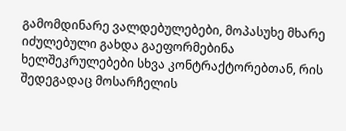გამომდინარე ვალდებულებები, მოპასუხე მხარე იძულებული გახდა გაეფორმებინა ხელშეკრულებები სხვა კონტრაქტორებთან, რის შედეგადაც მოსარჩელის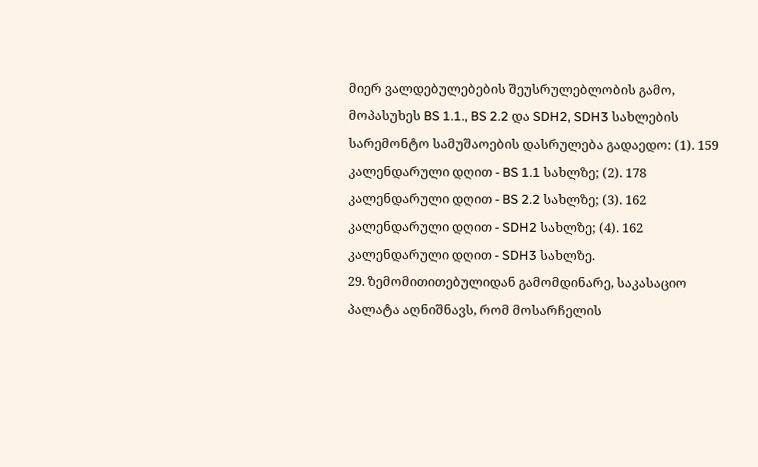მიერ ვალდებულებების შეუსრულებლობის გამო, მოპასუხეს BS 1.1., BS 2.2 და SDH2, SDH3 სახლების სარემონტო სამუშაოების დასრულება გადაედო: (1). 159 კალენდარული დღით - BS 1.1 სახლზე; (2). 178 კალენდარული დღით - BS 2.2 სახლზე; (3). 162 კალენდარული დღით - SDH2 სახლზე; (4). 162 კალენდარული დღით - SDH3 სახლზე.
29. ზემომითითებულიდან გამომდინარე, საკასაციო პალატა აღნიშნავს, რომ მოსარჩელის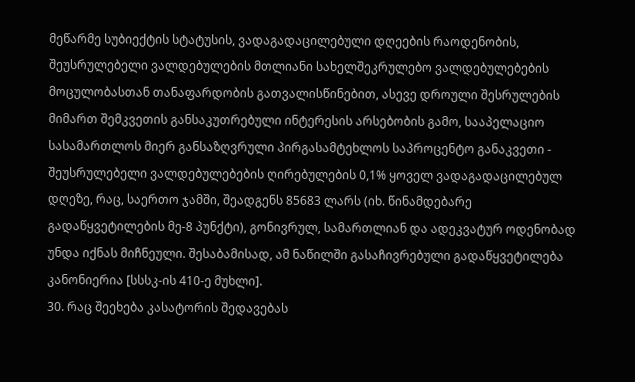მეწარმე სუბიექტის სტატუსის, ვადაგადაცილებული დღეების რაოდენობის, შეუსრულებელი ვალდებულების მთლიანი სახელშეკრულებო ვალდებულებების მოცულობასთან თანაფარდობის გათვალისწინებით, ასევე დროული შესრულების მიმართ შემკვეთის განსაკუთრებული ინტერესის არსებობის გამო, სააპელაციო სასამართლოს მიერ განსაზღვრული პირგასამტეხლოს საპროცენტო განაკვეთი - შეუსრულებელი ვალდებულებების ღირებულების 0,1% ყოველ ვადაგადაცილებულ დღეზე, რაც, საერთო ჯამში, შეადგენს 85683 ლარს (იხ. წინამდებარე გადაწყვეტილების მე-8 პუნქტი), გონივრულ, სამართლიან და ადეკვატურ ოდენობად უნდა იქნას მიჩნეული. შესაბამისად, ამ ნაწილში გასაჩივრებული გადაწყვეტილება კანონიერია [სსსკ-ის 410-ე მუხლი].
30. რაც შეეხება კასატორის შედავებას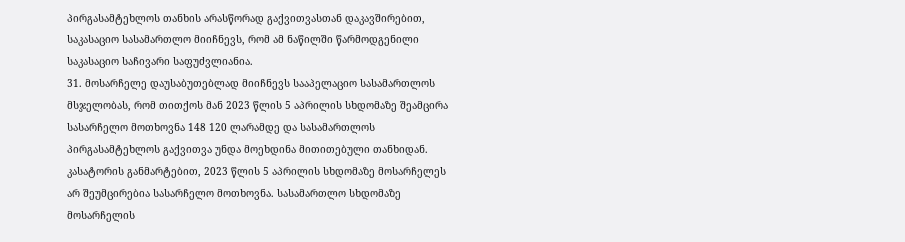პირგასამტეხლოს თანხის არასწორად გაქვითვასთან დაკავშირებით, საკასაციო სასამართლო მიიჩნევს, რომ ამ ნაწილში წარმოდგენილი საკასაციო საჩივარი საფუძვლიანია.
31. მოსარჩელე დაუსაბუთებლად მიიჩნევს სააპელაციო სასამართლოს მსჯელობას, რომ თითქოს მან 2023 წლის 5 აპრილის სხდომაზე შეამცირა სასარჩელო მოთხოვნა 148 120 ლარამდე და სასამართლოს პირგასამტეხლოს გაქვითვა უნდა მოეხდინა მითითებული თანხიდან. კასატორის განმარტებით, 2023 წლის 5 აპრილის სხდომაზე მოსარჩელეს არ შეუმცირებია სასარჩელო მოთხოვნა. სასამართლო სხდომაზე მოსარჩელის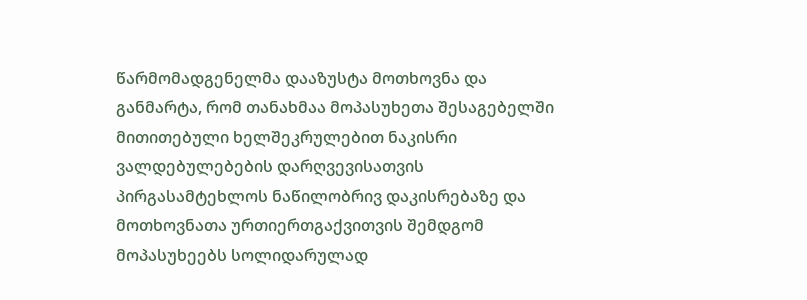წარმომადგენელმა დააზუსტა მოთხოვნა და განმარტა, რომ თანახმაა მოპასუხეთა შესაგებელში მითითებული ხელშეკრულებით ნაკისრი ვალდებულებების დარღვევისათვის პირგასამტეხლოს ნაწილობრივ დაკისრებაზე და მოთხოვნათა ურთიერთგაქვითვის შემდგომ მოპასუხეებს სოლიდარულად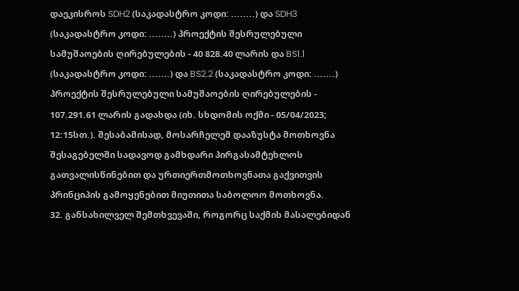დაეკისროს SDH2 (საკადასტრო კოდი: ........) და SDH3 (საკადასტრო კოდი: ........) პროექტის შესრულებული სამუშაოების ღირებულების - 40 828.40 ლარის და BS1.1 (საკადასტრო კოდი: .......) და BS2.2 (საკადასტრო კოდი: .......) პროექტის შესრულებული სამუშაოების ღირებულების - 107.291.61 ლარის გადახდა (იხ. სხდომის ოქმი - 05/04/2023; 12:15სთ.). შესაბამისად, მოსარჩელემ დააზუსტა მოთხოვნა შესაგებელში სადავოდ გამხდარი პირგასამტეხლოს გათვალისწინებით და ურთიერთმოთხოვნათა გაქვითვის პრინციპის გამოყენებით მიუთითა საბოლოო მოთხოვნა.
32. განსახილველ შემთხვევაში, როგორც საქმის მასალებიდან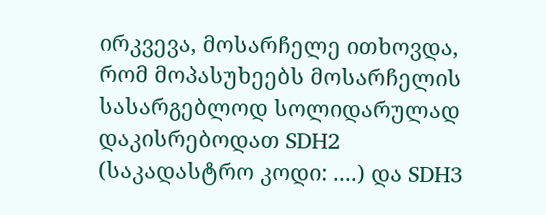ირკვევა, მოსარჩელე ითხოვდა, რომ მოპასუხეებს მოსარჩელის სასარგებლოდ სოლიდარულად დაკისრებოდათ SDH2 (საკადასტრო კოდი: ....) და SDH3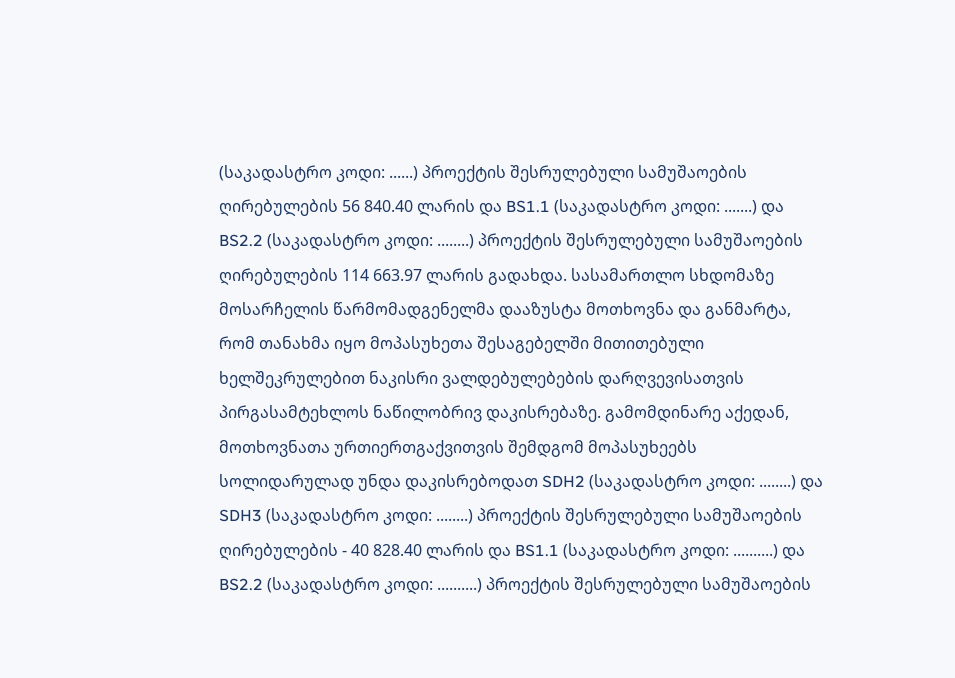(საკადასტრო კოდი: ......) პროექტის შესრულებული სამუშაოების ღირებულების 56 840.40 ლარის და BS1.1 (საკადასტრო კოდი: .......) და BS2.2 (საკადასტრო კოდი: ........) პროექტის შესრულებული სამუშაოების ღირებულების 114 663.97 ლარის გადახდა. სასამართლო სხდომაზე მოსარჩელის წარმომადგენელმა დააზუსტა მოთხოვნა და განმარტა, რომ თანახმა იყო მოპასუხეთა შესაგებელში მითითებული ხელშეკრულებით ნაკისრი ვალდებულებების დარღვევისათვის პირგასამტეხლოს ნაწილობრივ დაკისრებაზე. გამომდინარე აქედან, მოთხოვნათა ურთიერთგაქვითვის შემდგომ მოპასუხეებს სოლიდარულად უნდა დაკისრებოდათ SDH2 (საკადასტრო კოდი: ........) და SDH3 (საკადასტრო კოდი: ........) პროექტის შესრულებული სამუშაოების ღირებულების - 40 828.40 ლარის და BS1.1 (საკადასტრო კოდი: ..........) და BS2.2 (საკადასტრო კოდი: ..........) პროექტის შესრულებული სამუშაოების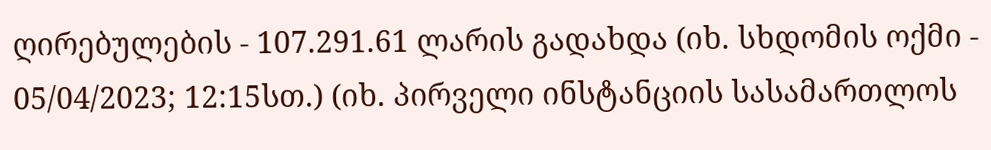ღირებულების - 107.291.61 ლარის გადახდა (იხ. სხდომის ოქმი - 05/04/2023; 12:15სთ.) (იხ. პირველი ინსტანციის სასამართლოს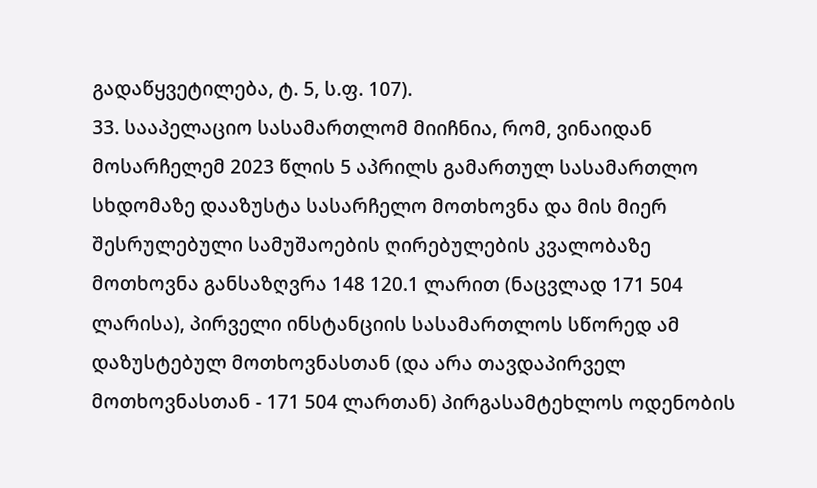გადაწყვეტილება, ტ. 5, ს.ფ. 107).
33. სააპელაციო სასამართლომ მიიჩნია, რომ, ვინაიდან მოსარჩელემ 2023 წლის 5 აპრილს გამართულ სასამართლო სხდომაზე დააზუსტა სასარჩელო მოთხოვნა და მის მიერ შესრულებული სამუშაოების ღირებულების კვალობაზე მოთხოვნა განსაზღვრა 148 120.1 ლარით (ნაცვლად 171 504 ლარისა), პირველი ინსტანციის სასამართლოს სწორედ ამ დაზუსტებულ მოთხოვნასთან (და არა თავდაპირველ მოთხოვნასთან - 171 504 ლართან) პირგასამტეხლოს ოდენობის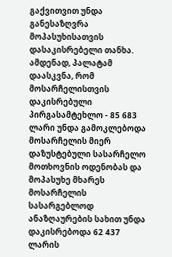გაქვითვით უნდა განესაზღვრა მოპასუხისათვის დასაკისრებელი თანხა. ამდენად, პალატამ დაასკვნა, რომ მოსარჩელისთვის დაკისრებული პირგასამტეხლო - 85 683 ლარი უნდა გამოკლებოდა მოსარჩელის მიერ დაზუსტებული სასარჩელო მოთხოვნის ოდენობას და მოპასუხე მხარეს მოსარჩელის სასარგებლოდ ანაზღაურების სახით უნდა დაკისრებოდა 62 437 ლარის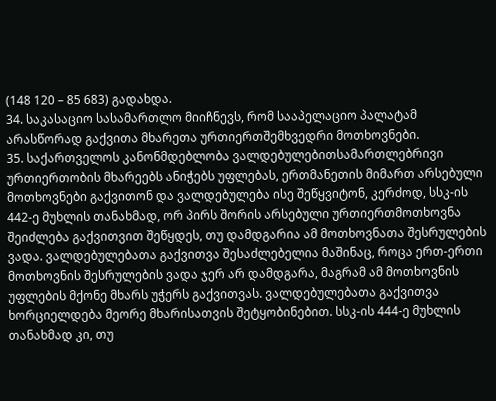(148 120 – 85 683) გადახდა.
34. საკასაციო სასამართლო მიიჩნევს, რომ სააპელაციო პალატამ არასწორად გაქვითა მხარეთა ურთიერთშემხვედრი მოთხოვნები.
35. საქართველოს კანონმდებლობა ვალდებულებითსამართლებრივი ურთიერთობის მხარეებს ანიჭებს უფლებას, ერთმანეთის მიმართ არსებული მოთხოვნები გაქვითონ და ვალდებულება ისე შეწყვიტონ, კერძოდ, სსკ-ის 442-ე მუხლის თანახმად, ორ პირს შორის არსებული ურთიერთმოთხოვნა შეიძლება გაქვითვით შეწყდეს, თუ დამდგარია ამ მოთხოვნათა შესრულების ვადა. ვალდებულებათა გაქვითვა შესაძლებელია მაშინაც, როცა ერთ-ერთი მოთხოვნის შესრულების ვადა ჯერ არ დამდგარა, მაგრამ ამ მოთხოვნის უფლების მქონე მხარს უჭერს გაქვითვას. ვალდებულებათა გაქვითვა ხორციელდება მეორე მხარისათვის შეტყობინებით. სსკ-ის 444-ე მუხლის თანახმად კი, თუ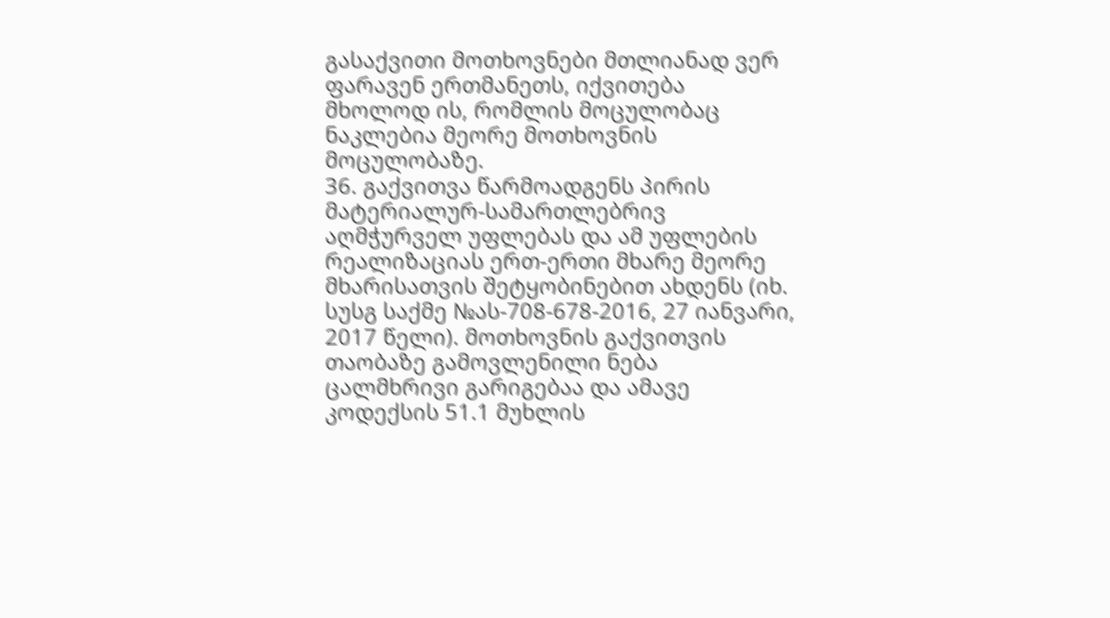გასაქვითი მოთხოვნები მთლიანად ვერ ფარავენ ერთმანეთს, იქვითება მხოლოდ ის, რომლის მოცულობაც ნაკლებია მეორე მოთხოვნის მოცულობაზე.
36. გაქვითვა წარმოადგენს პირის მატერიალურ-სამართლებრივ აღმჭურველ უფლებას და ამ უფლების რეალიზაციას ერთ-ერთი მხარე მეორე მხარისათვის შეტყობინებით ახდენს (იხ. სუსგ საქმე №ას-708-678-2016, 27 იანვარი, 2017 წელი). მოთხოვნის გაქვითვის თაობაზე გამოვლენილი ნება ცალმხრივი გარიგებაა და ამავე კოდექსის 51.1 მუხლის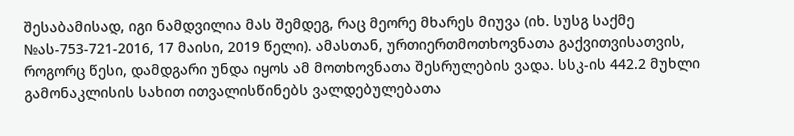შესაბამისად, იგი ნამდვილია მას შემდეგ, რაც მეორე მხარეს მიუვა (იხ. სუსგ საქმე №ას-753-721-2016, 17 მაისი, 2019 წელი). ამასთან, ურთიერთმოთხოვნათა გაქვითვისათვის, როგორც წესი, დამდგარი უნდა იყოს ამ მოთხოვნათა შესრულების ვადა. სსკ-ის 442.2 მუხლი გამონაკლისის სახით ითვალისწინებს ვალდებულებათა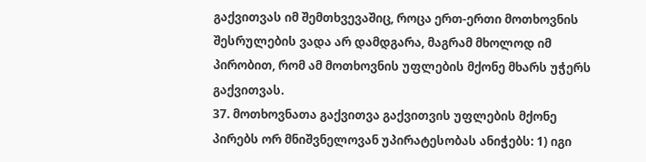გაქვითვას იმ შემთხვევაშიც, როცა ერთ-ერთი მოთხოვნის შესრულების ვადა არ დამდგარა, მაგრამ მხოლოდ იმ პირობით, რომ ამ მოთხოვნის უფლების მქონე მხარს უჭერს გაქვითვას.
37. მოთხოვნათა გაქვითვა გაქვითვის უფლების მქონე პირებს ორ მნიშვნელოვან უპირატესობას ანიჭებს: 1) იგი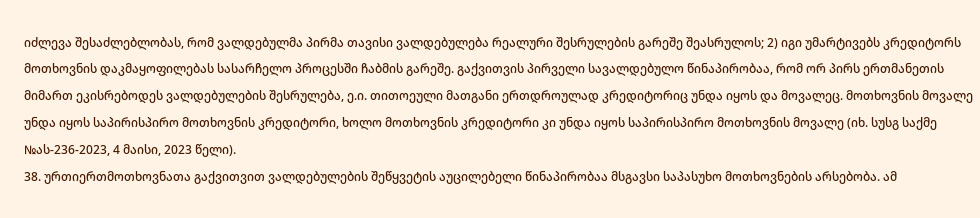იძლევა შესაძლებლობას, რომ ვალდებულმა პირმა თავისი ვალდებულება რეალური შესრულების გარეშე შეასრულოს; 2) იგი უმარტივებს კრედიტორს მოთხოვნის დაკმაყოფილებას სასარჩელო პროცესში ჩაბმის გარეშე. გაქვითვის პირველი სავალდებულო წინაპირობაა, რომ ორ პირს ერთმანეთის მიმართ ეკისრებოდეს ვალდებულების შესრულება, ე.ი. თითოეული მათგანი ერთდროულად კრედიტორიც უნდა იყოს და მოვალეც. მოთხოვნის მოვალე უნდა იყოს საპირისპირო მოთხოვნის კრედიტორი, ხოლო მოთხოვნის კრედიტორი კი უნდა იყოს საპირისპირო მოთხოვნის მოვალე (იხ. სუსგ საქმე №ას-236-2023, 4 მაისი, 2023 წელი).
38. ურთიერთმოთხოვნათა გაქვითვით ვალდებულების შეწყვეტის აუცილებელი წინაპირობაა მსგავსი საპასუხო მოთხოვნების არსებობა. ამ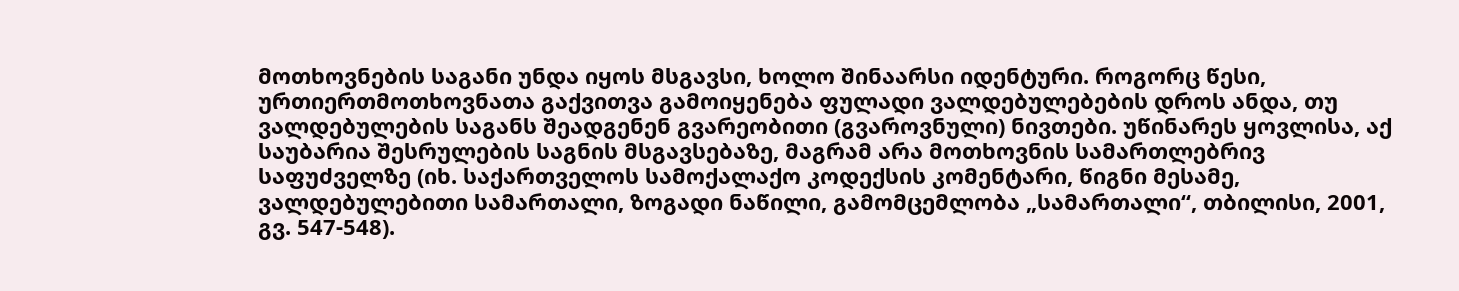მოთხოვნების საგანი უნდა იყოს მსგავსი, ხოლო შინაარსი იდენტური. როგორც წესი, ურთიერთმოთხოვნათა გაქვითვა გამოიყენება ფულადი ვალდებულებების დროს ანდა, თუ ვალდებულების საგანს შეადგენენ გვარეობითი (გვაროვნული) ნივთები. უწინარეს ყოვლისა, აქ საუბარია შესრულების საგნის მსგავსებაზე, მაგრამ არა მოთხოვნის სამართლებრივ საფუძველზე (იხ. საქართველოს სამოქალაქო კოდექსის კომენტარი, წიგნი მესამე, ვალდებულებითი სამართალი, ზოგადი ნაწილი, გამომცემლობა „სამართალი“, თბილისი, 2001, გვ. 547-548).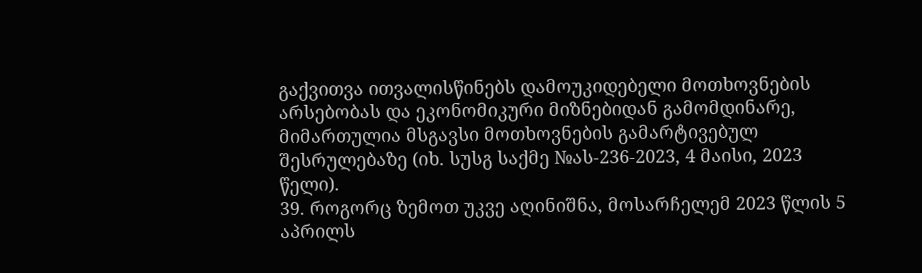გაქვითვა ითვალისწინებს დამოუკიდებელი მოთხოვნების არსებობას და ეკონომიკური მიზნებიდან გამომდინარე, მიმართულია მსგავსი მოთხოვნების გამარტივებულ შესრულებაზე (იხ. სუსგ საქმე №ას-236-2023, 4 მაისი, 2023 წელი).
39. როგორც ზემოთ უკვე აღინიშნა, მოსარჩელემ 2023 წლის 5 აპრილს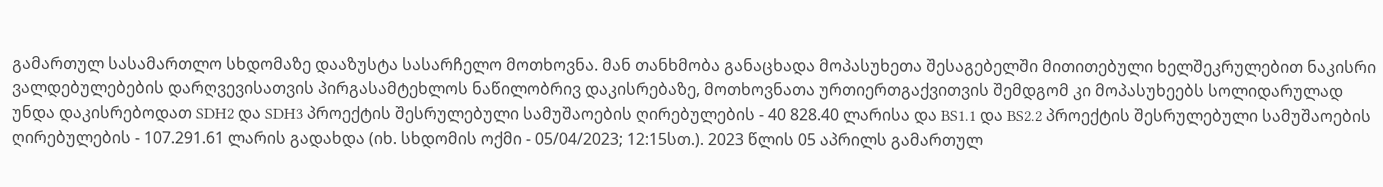გამართულ სასამართლო სხდომაზე დააზუსტა სასარჩელო მოთხოვნა. მან თანხმობა განაცხადა მოპასუხეთა შესაგებელში მითითებული ხელშეკრულებით ნაკისრი ვალდებულებების დარღვევისათვის პირგასამტეხლოს ნაწილობრივ დაკისრებაზე, მოთხოვნათა ურთიერთგაქვითვის შემდგომ კი მოპასუხეებს სოლიდარულად უნდა დაკისრებოდათ SDH2 და SDH3 პროექტის შესრულებული სამუშაოების ღირებულების - 40 828.40 ლარისა და BS1.1 და BS2.2 პროექტის შესრულებული სამუშაოების ღირებულების - 107.291.61 ლარის გადახდა (იხ. სხდომის ოქმი - 05/04/2023; 12:15სთ.). 2023 წლის 05 აპრილს გამართულ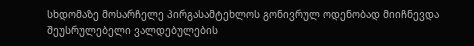სხდომაზე მოსარჩელე პირგასამტეხლოს გონივრულ ოდენობად მიიჩნევდა შეუსრულებელი ვალდებულების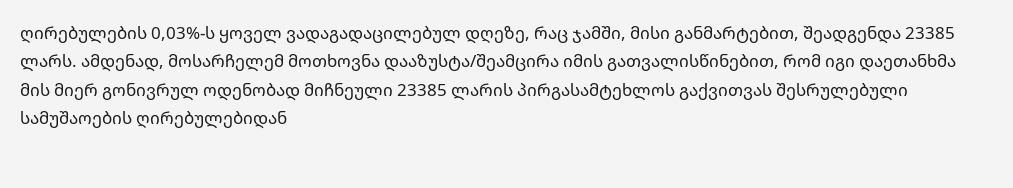ღირებულების 0,03%-ს ყოველ ვადაგადაცილებულ დღეზე, რაც ჯამში, მისი განმარტებით, შეადგენდა 23385 ლარს. ამდენად, მოსარჩელემ მოთხოვნა დააზუსტა/შეამცირა იმის გათვალისწინებით, რომ იგი დაეთანხმა მის მიერ გონივრულ ოდენობად მიჩნეული 23385 ლარის პირგასამტეხლოს გაქვითვას შესრულებული სამუშაოების ღირებულებიდან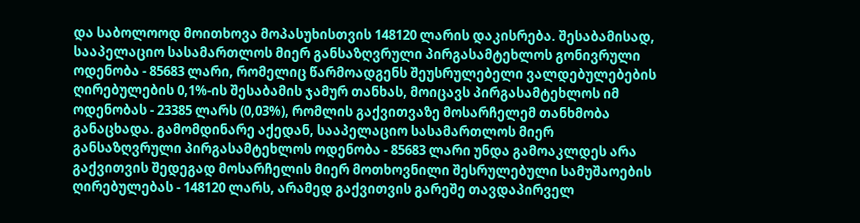და საბოლოოდ მოითხოვა მოპასუხისთვის 148120 ლარის დაკისრება. შესაბამისად, სააპელაციო სასამართლოს მიერ განსაზღვრული პირგასამტეხლოს გონივრული ოდენობა - 85683 ლარი, რომელიც წარმოადგენს შეუსრულებელი ვალდებულებების ღირებულების 0,1%-ის შესაბამის ჯამურ თანხას, მოიცავს პირგასამტეხლოს იმ ოდენობას - 23385 ლარს (0,03%), რომლის გაქვითვაზე მოსარჩელემ თანხმობა განაცხადა. გამომდინარე აქედან, სააპელაციო სასამართლოს მიერ განსაზღვრული პირგასამტეხლოს ოდენობა - 85683 ლარი უნდა გამოაკლდეს არა გაქვითვის შედეგად მოსარჩელის მიერ მოთხოვნილი შესრულებული სამუშაოების ღირებულებას - 148120 ლარს, არამედ გაქვითვის გარეშე თავდაპირველ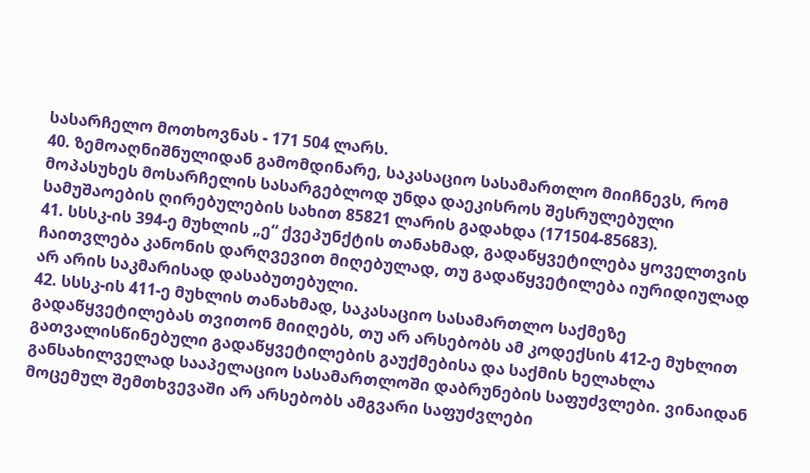სასარჩელო მოთხოვნას - 171 504 ლარს.
40. ზემოაღნიშნულიდან გამომდინარე, საკასაციო სასამართლო მიიჩნევს, რომ მოპასუხეს მოსარჩელის სასარგებლოდ უნდა დაეკისროს შესრულებული სამუშაოების ღირებულების სახით 85821 ლარის გადახდა (171504-85683).
41. სსსკ-ის 394-ე მუხლის „ე“ ქვეპუნქტის თანახმად, გადაწყვეტილება ყოველთვის ჩაითვლება კანონის დარღვევით მიღებულად, თუ გადაწყვეტილება იურიდიულად არ არის საკმარისად დასაბუთებული.
42. სსსკ-ის 411-ე მუხლის თანახმად, საკასაციო სასამართლო საქმეზე გადაწყვეტილებას თვითონ მიიღებს, თუ არ არსებობს ამ კოდექსის 412-ე მუხლით გათვალისწინებული გადაწყვეტილების გაუქმებისა და საქმის ხელახლა განსახილველად სააპელაციო სასამართლოში დაბრუნების საფუძვლები. ვინაიდან მოცემულ შემთხვევაში არ არსებობს ამგვარი საფუძვლები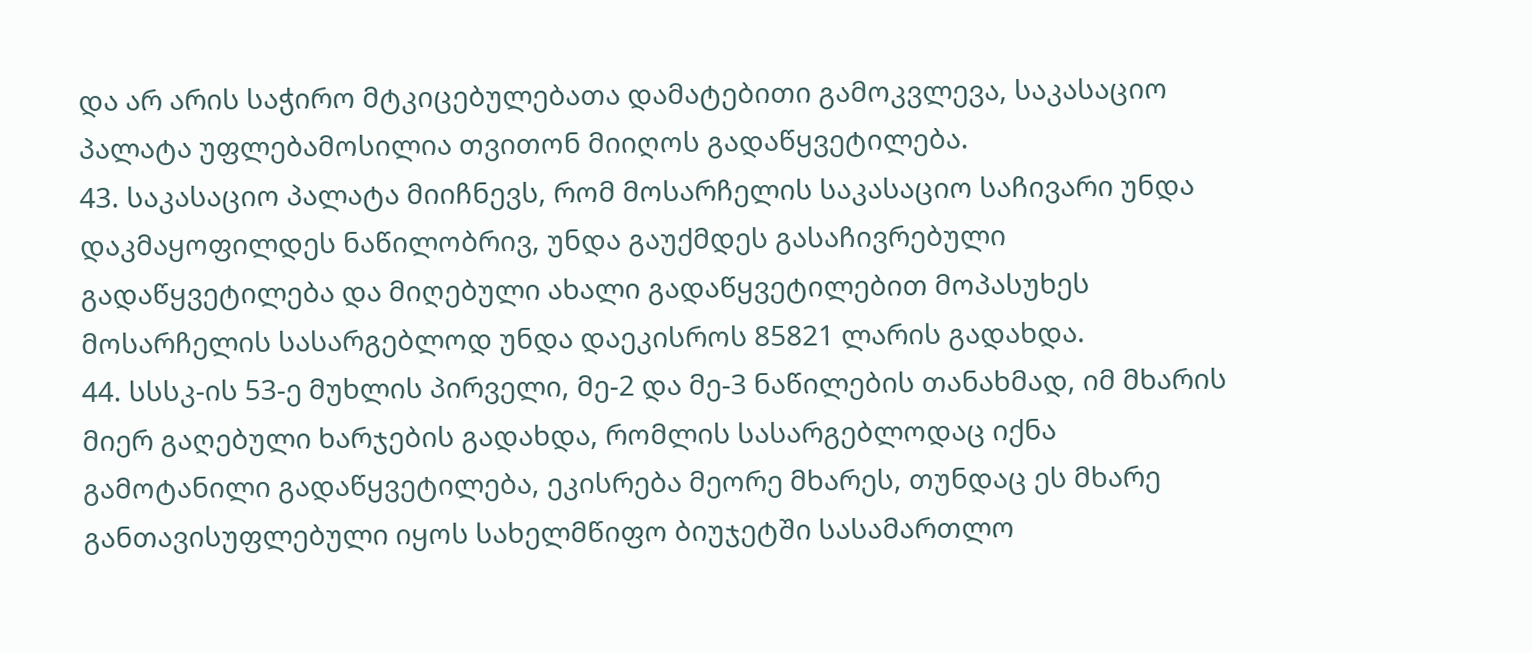და არ არის საჭირო მტკიცებულებათა დამატებითი გამოკვლევა, საკასაციო პალატა უფლებამოსილია თვითონ მიიღოს გადაწყვეტილება.
43. საკასაციო პალატა მიიჩნევს, რომ მოსარჩელის საკასაციო საჩივარი უნდა დაკმაყოფილდეს ნაწილობრივ, უნდა გაუქმდეს გასაჩივრებული გადაწყვეტილება და მიღებული ახალი გადაწყვეტილებით მოპასუხეს მოსარჩელის სასარგებლოდ უნდა დაეკისროს 85821 ლარის გადახდა.
44. სსსკ-ის 53-ე მუხლის პირველი, მე-2 და მე-3 ნაწილების თანახმად, იმ მხარის მიერ გაღებული ხარჯების გადახდა, რომლის სასარგებლოდაც იქნა გამოტანილი გადაწყვეტილება, ეკისრება მეორე მხარეს, თუნდაც ეს მხარე განთავისუფლებული იყოს სახელმწიფო ბიუჯეტში სასამართლო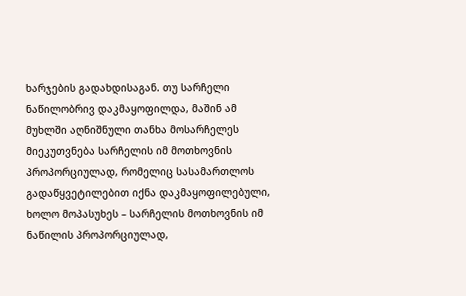ხარჯების გადახდისაგან. თუ სარჩელი ნაწილობრივ დაკმაყოფილდა, მაშინ ამ მუხლში აღნიშნული თანხა მოსარჩელეს მიეკუთვნება სარჩელის იმ მოთხოვნის პროპორციულად, რომელიც სასამართლოს გადაწყვეტილებით იქნა დაკმაყოფილებული, ხოლო მოპასუხეს – სარჩელის მოთხოვნის იმ ნაწილის პროპორციულად,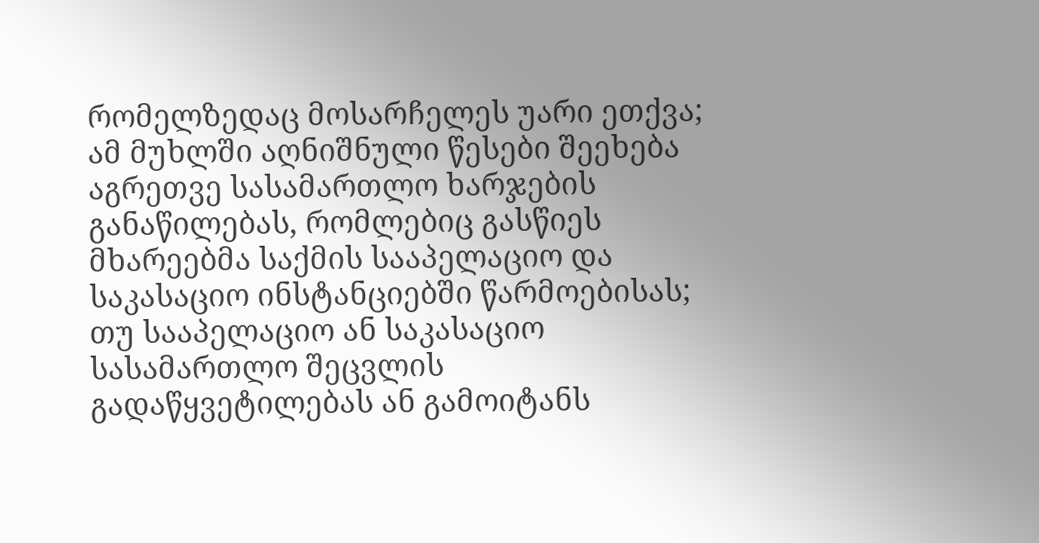რომელზედაც მოსარჩელეს უარი ეთქვა; ამ მუხლში აღნიშნული წესები შეეხება აგრეთვე სასამართლო ხარჯების განაწილებას, რომლებიც გასწიეს მხარეებმა საქმის სააპელაციო და საკასაციო ინსტანციებში წარმოებისას; თუ სააპელაციო ან საკასაციო სასამართლო შეცვლის გადაწყვეტილებას ან გამოიტანს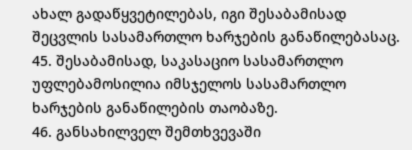ახალ გადაწყვეტილებას, იგი შესაბამისად შეცვლის სასამართლო ხარჯების განაწილებასაც.
45. შესაბამისად, საკასაციო სასამართლო უფლებამოსილია იმსჯელოს სასამართლო ხარჯების განაწილების თაობაზე.
46. განსახილველ შემთხვევაში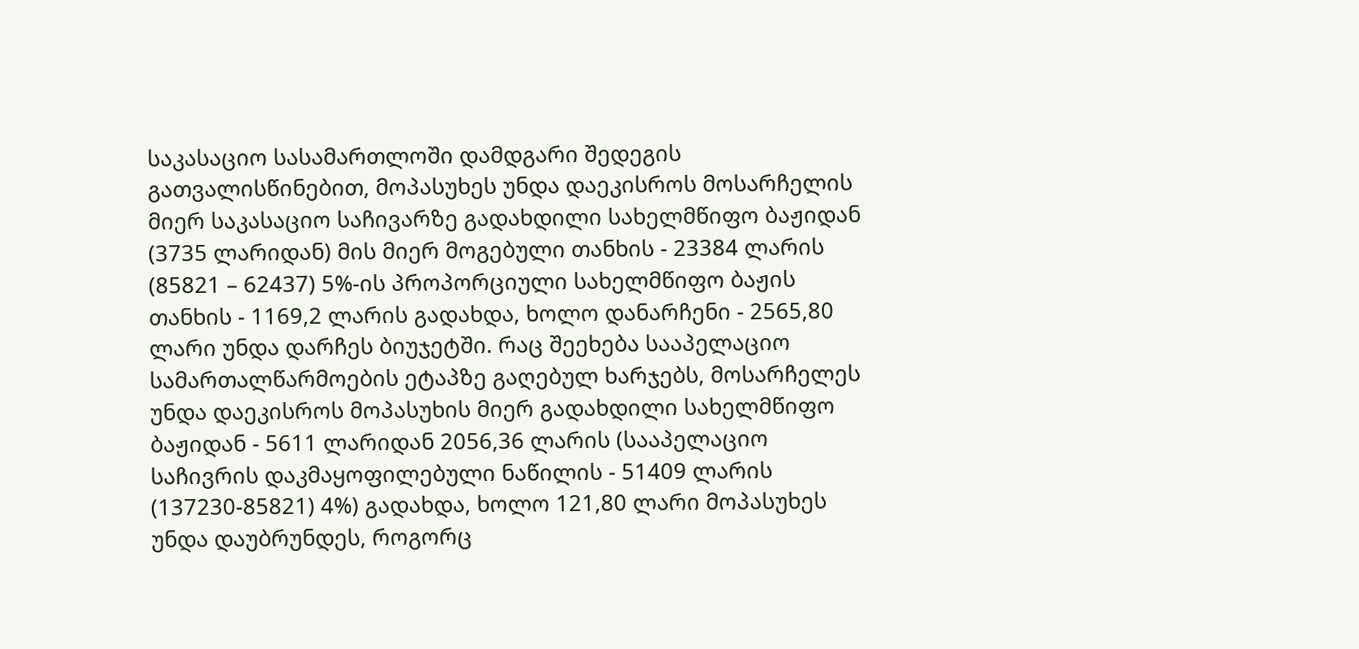საკასაციო სასამართლოში დამდგარი შედეგის გათვალისწინებით, მოპასუხეს უნდა დაეკისროს მოსარჩელის მიერ საკასაციო საჩივარზე გადახდილი სახელმწიფო ბაჟიდან (3735 ლარიდან) მის მიერ მოგებული თანხის - 23384 ლარის (85821 – 62437) 5%-ის პროპორციული სახელმწიფო ბაჟის თანხის - 1169,2 ლარის გადახდა, ხოლო დანარჩენი - 2565,80 ლარი უნდა დარჩეს ბიუჯეტში. რაც შეეხება სააპელაციო სამართალწარმოების ეტაპზე გაღებულ ხარჯებს, მოსარჩელეს უნდა დაეკისროს მოპასუხის მიერ გადახდილი სახელმწიფო ბაჟიდან - 5611 ლარიდან 2056,36 ლარის (სააპელაციო საჩივრის დაკმაყოფილებული ნაწილის - 51409 ლარის (137230-85821) 4%) გადახდა, ხოლო 121,80 ლარი მოპასუხეს უნდა დაუბრუნდეს, როგორც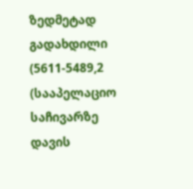ზედმეტად გადახდილი (5611-5489,2 (სააპელაციო საჩივარზე დავის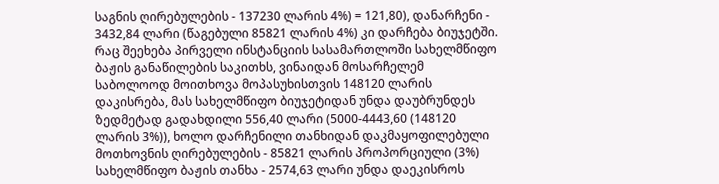საგნის ღირებულების - 137230 ლარის 4%) = 121,80), დანარჩენი - 3432,84 ლარი (წაგებული 85821 ლარის 4%) კი დარჩება ბიუჯეტში. რაც შეეხება პირველი ინსტანციის სასამართლოში სახელმწიფო ბაჟის განაწილების საკითხს, ვინაიდან მოსარჩელემ საბოლოოდ მოითხოვა მოპასუხისთვის 148120 ლარის დაკისრება, მას სახელმწიფო ბიუჯეტიდან უნდა დაუბრუნდეს ზედმეტად გადახდილი 556,40 ლარი (5000-4443,60 (148120 ლარის 3%)), ხოლო დარჩენილი თანხიდან დაკმაყოფილებული მოთხოვნის ღირებულების - 85821 ლარის პროპორციული (3%) სახელმწიფო ბაჟის თანხა - 2574,63 ლარი უნდა დაეკისროს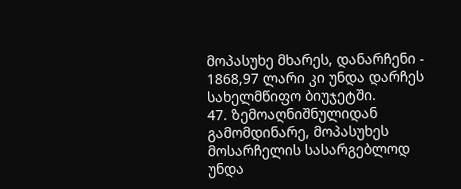მოპასუხე მხარეს, დანარჩენი - 1868,97 ლარი კი უნდა დარჩეს სახელმწიფო ბიუჯეტში.
47. ზემოაღნიშნულიდან გამომდინარე, მოპასუხეს მოსარჩელის სასარგებლოდ უნდა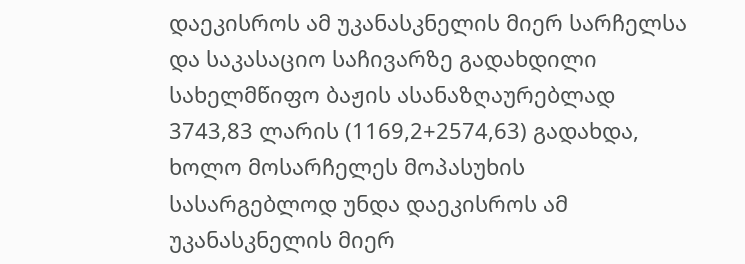დაეკისროს ამ უკანასკნელის მიერ სარჩელსა და საკასაციო საჩივარზე გადახდილი სახელმწიფო ბაჟის ასანაზღაურებლად 3743,83 ლარის (1169,2+2574,63) გადახდა, ხოლო მოსარჩელეს მოპასუხის სასარგებლოდ უნდა დაეკისროს ამ უკანასკნელის მიერ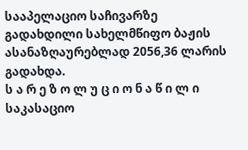სააპელაციო საჩივარზე გადახდილი სახელმწიფო ბაჟის ასანაზღაურებლად 2056,36 ლარის გადახდა.
ს ა რ ე ზ ო ლ უ ც ი ო ნ ა წ ი ლ ი
საკასაციო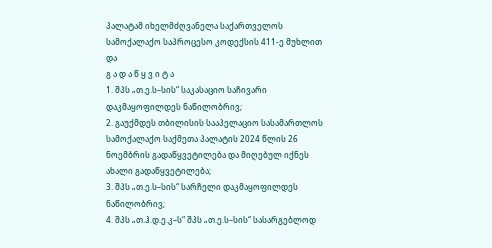პალატამ იხელმძღვანელა საქართველოს სამოქალაქო საპროცესო კოდექსის 411-ე მუხლით და
გ ა დ ა წ ყ ვ ი ტ ა
1. შპს „თ.ე.ს–სის“ საკასაციო საჩივარი დაკმაყოფილდეს ნაწილობრივ;
2. გაუქმდეს თბილისის სააპელაციო სასამართლოს სამოქალაქო საქმეთა პალატის 2024 წლის 26 ნოემბრის გადაწყვეტილება და მიღებულ იქნეს ახალი გადაწყვეტილება;
3. შპს „თ.ე.ს–სის“ სარჩელი დაკმაყოფილდეს ნაწილობრივ;
4. შპს „თ.ჰ.დ.ე.კ–ს“ შპს „თ.ე.ს–სის“ სასარგებლოდ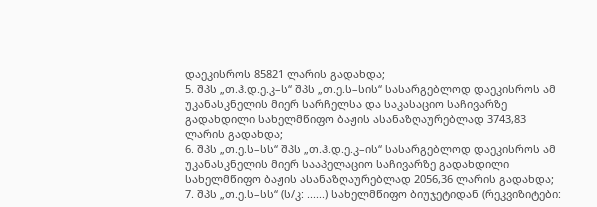დაეკისროს 85821 ლარის გადახდა;
5. შპს „თ.ჰ.დ.ე.კ–ს“ შპს „თ.ე.ს–სის“ სასარგებლოდ დაეკისროს ამ უკანასკნელის მიერ სარჩელსა და საკასაციო საჩივარზე გადახდილი სახელმწიფო ბაჟის ასანაზღაურებლად 3743,83 ლარის გადახდა;
6. შპს „თ.ე.ს–სს“ შპს „თ.ჰ.დ.ე.კ–ის“ სასარგებლოდ დაეკისროს ამ უკანასკნელის მიერ სააპელაციო საჩივარზე გადახდილი სახელმწიფო ბაჟის ასანაზღაურებლად 2056,36 ლარის გადახდა;
7. შპს „თ.ე.ს–სს“ (ს/კ: ......) სახელმწიფო ბიუჯეტიდან (რეკვიზიტები: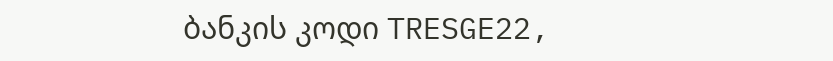ბანკის კოდი TRESGE22,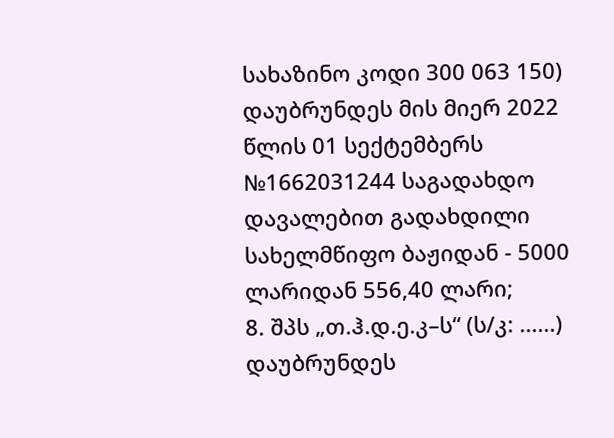სახაზინო კოდი 300 063 150) დაუბრუნდეს მის მიერ 2022 წლის 01 სექტემბერს №1662031244 საგადახდო დავალებით გადახდილი სახელმწიფო ბაჟიდან - 5000 ლარიდან 556,40 ლარი;
8. შპს „თ.ჰ.დ.ე.კ–ს“ (ს/კ: ......) დაუბრუნდეს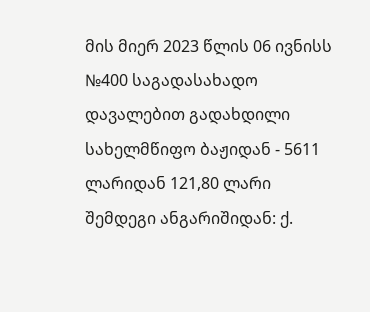მის მიერ 2023 წლის 06 ივნისს №400 საგადასახადო დავალებით გადახდილი სახელმწიფო ბაჟიდან - 5611 ლარიდან 121,80 ლარი შემდეგი ანგარიშიდან: ქ.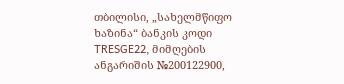თბილისი, „სახელმწიფო ხაზინა“ ბანკის კოდი TRESGE22, მიმღების ანგარიშის №200122900,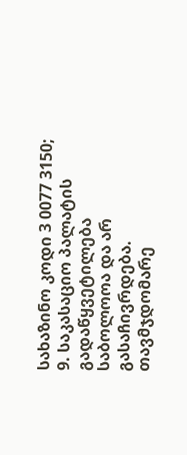სახაზინო კოდი 3 0077 3150;
9. საკასაციო პალატის გადაწყვეტილება საბოლოოა და არ გასაჩივრდება.
თავმჯდომარე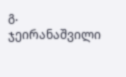გ. ჯეირანაშვილი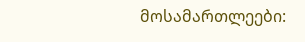მოსამართლეები: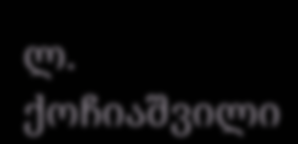ლ. ქოჩიაშვილი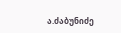ა.ძაბუნიძე